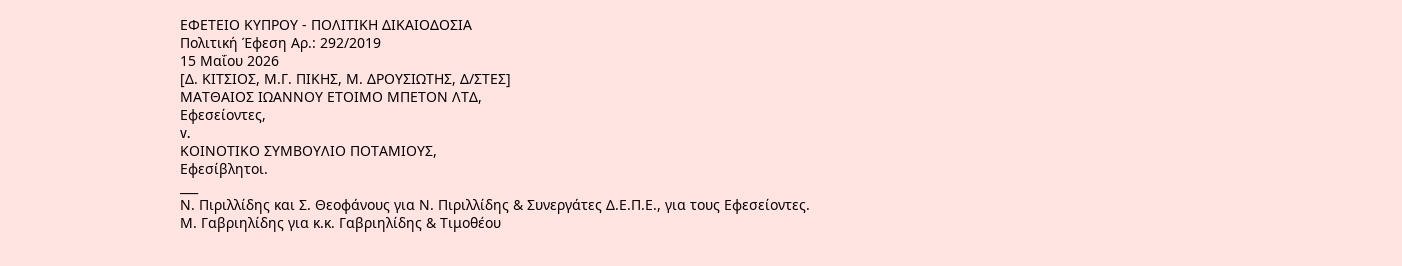ΕΦΕΤΕΙΟ ΚΥΠΡΟΥ ‑ ΠΟΛΙΤΙΚΗ ΔΙΚΑΙΟΔΟΣΙΑ
Πολιτική Έφεση Αρ.: 292/2019
15 Μαΐου 2026
[Δ. ΚΙΤΣΙΟΣ, Μ.Γ. ΠΙΚΗΣ, Μ. ΔΡΟΥΣΙΩΤΗΣ, Δ/ΣΤΕΣ]
ΜΑΤΘΑΙΟΣ ΙΩΑΝΝΟΥ ΕΤΟΙΜΟ ΜΠΕΤΟΝ ΛΤΔ,
Εφεσείοντες,
v.
ΚΟΙΝΟΤΙΚΟ ΣΥΜΒΟΥΛΙΟ ΠΟΤΑΜΙΟΥΣ,
Εφεσίβλητοι.
___
Ν. Πιριλλίδης και Σ. Θεοφάνους για Ν. Πιριλλίδης & Συνεργάτες Δ.Ε.Π.Ε., για τους Εφεσείοντες.
Μ. Γαβριηλίδης για κ.κ. Γαβριηλίδης & Τιμοθέου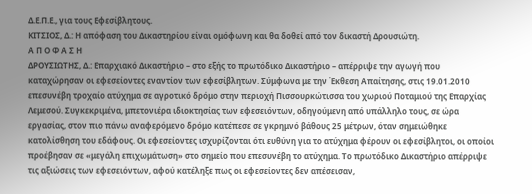Δ.Ε.Π.Ε., για τους Εφεσίβλητους.
ΚΙΤΣΙΟΣ, Δ.: Η απόφαση του Δικαστηρίου είναι ομόφωνη και θα δοθεί από τον δικαστή Δρουσιώτη.
Α Π Ο Φ Α Σ Η
ΔΡΟΥΣΙΩΤΗΣ, Δ.: Επαρχιακό Δικαστήριο – στο εξής το πρωτόδικο Δικαστήριο – απέρριψε την αγωγή που καταχώρησαν οι εφεσείοντες εναντίον των εφεσίβλητων. Σύμφωνα με την Έκθεση Απαίτησης, στις 19.01.2010 επεσυνέβη τροχαίο ατύχημα σε αγροτικό δρόμο στην περιοχή Πισσουρκώτισσα του χωριού Ποταμιού της Επαρχίας Λεμεσού. Συγκεκριμένα, μπετονιέρα ιδιοκτησίας των εφεσειόντων, οδηγούμενη από υπάλληλο τους, σε ώρα εργασίας, στον πιο πάνω αναφερόμενο δρόμο κατέπεσε σε γκρημνό βάθους 25 μέτρων, όταν σημειώθηκε κατολίσθηση του εδάφους. Οι εφεσείοντες ισχυρίζονται ότι ευθύνη για το ατύχημα φέρουν οι εφεσίβλητοι, οι οποίοι προέβησαν σε «μεγάλη επιχωμάτωση» στο σημείο που επεσυνέβη το ατύχημα. Το πρωτόδικο Δικαστήριο απέρριψε τις αξιώσεις των εφεσειόντων, αφού κατέληξε πως οι εφεσείοντες δεν απέσεισαν,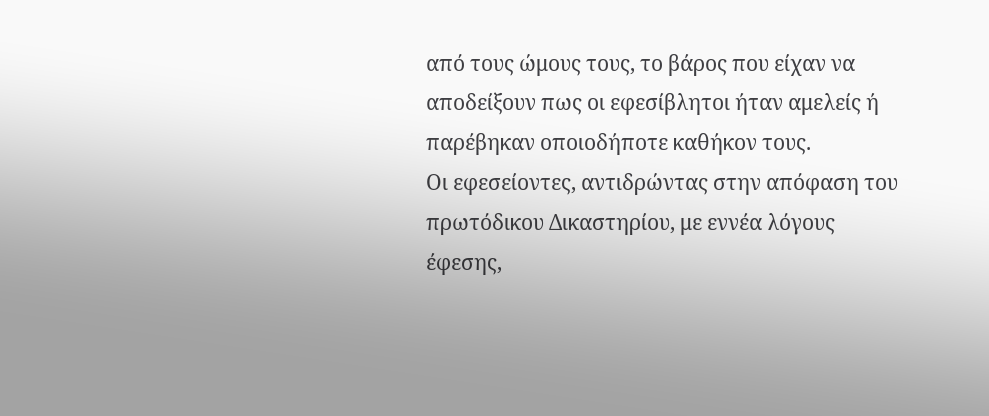από τους ώμους τους, το βάρος που είχαν να αποδείξουν πως οι εφεσίβλητοι ήταν αμελείς ή παρέβηκαν οποιοδήποτε καθήκον τους.
Οι εφεσείοντες, αντιδρώντας στην απόφαση του πρωτόδικου Δικαστηρίου, με εννέα λόγους έφεσης,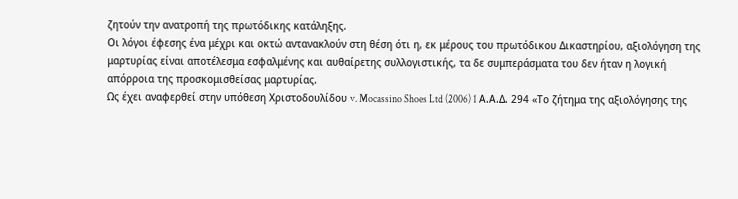ζητούν την ανατροπή της πρωτόδικης κατάληξης.
Οι λόγοι έφεσης ένα μέχρι και οκτώ αντανακλούν στη θέση ότι η, εκ μέρους του πρωτόδικου Δικαστηρίου, αξιολόγηση της μαρτυρίας είναι αποτέλεσμα εσφαλμένης και αυθαίρετης συλλογιστικής, τα δε συμπεράσματα του δεν ήταν η λογική απόρροια της προσκομισθείσας μαρτυρίας.
Ως έχει αναφερθεί στην υπόθεση Χριστοδουλίδου v. Mocassino Shoes Ltd (2006) 1 Α.Α.Δ. 294 «Το ζήτημα της αξιολόγησης της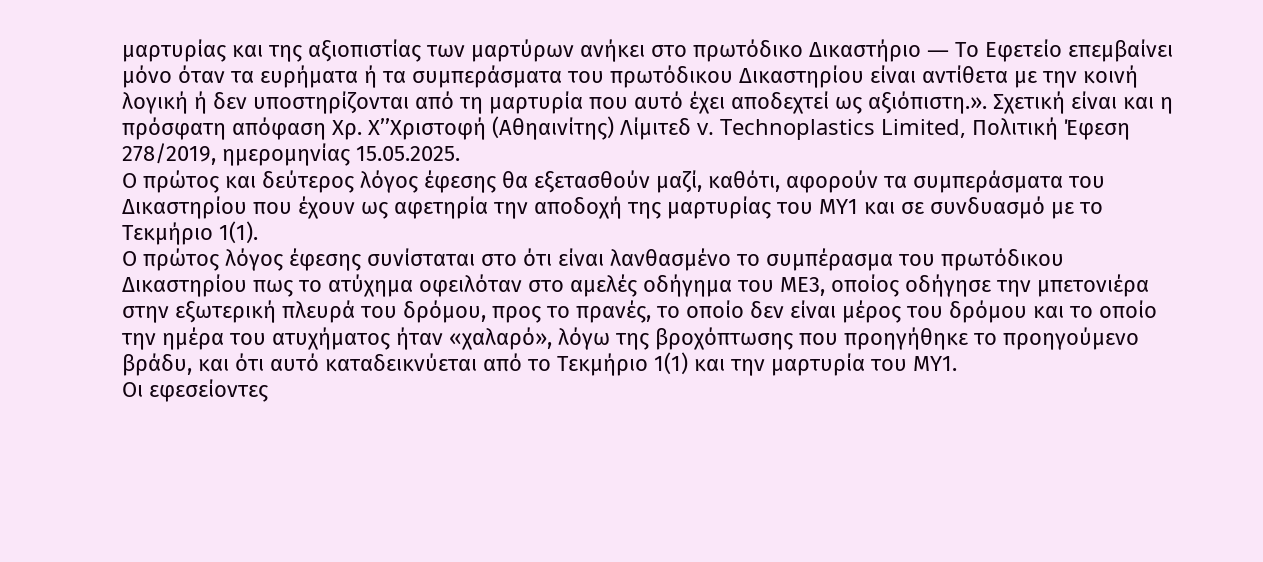μαρτυρίας και της αξιοπιστίας των μαρτύρων ανήκει στο πρωτόδικο Δικαστήριο ― Το Εφετείο επεμβαίνει μόνο όταν τα ευρήματα ή τα συμπεράσματα του πρωτόδικου Δικαστηρίου είναι αντίθετα με την κοινή λογική ή δεν υποστηρίζονται από τη μαρτυρία που αυτό έχει αποδεχτεί ως αξιόπιστη.». Σχετική είναι και η πρόσφατη απόφαση Χρ. Χ’’Χριστοφή (Αθηαινίτης) Λίμιτεδ v. Technoplastics Limited, Πολιτική Έφεση 278/2019, ημερομηνίας 15.05.2025.
Ο πρώτος και δεύτερος λόγος έφεσης θα εξετασθούν μαζί, καθότι, αφορούν τα συμπεράσματα του Δικαστηρίου που έχουν ως αφετηρία την αποδοχή της μαρτυρίας του ΜΥ1 και σε συνδυασμό με το Τεκμήριο 1(1).
Ο πρώτος λόγος έφεσης συνίσταται στο ότι είναι λανθασμένο το συμπέρασμα του πρωτόδικου Δικαστηρίου πως το ατύχημα οφειλόταν στο αμελές οδήγημα του ΜΕ3, οποίος οδήγησε την μπετονιέρα στην εξωτερική πλευρά του δρόμου, προς το πρανές, το οποίο δεν είναι μέρος του δρόμου και το οποίο την ημέρα του ατυχήματος ήταν «χαλαρό», λόγω της βροχόπτωσης που προηγήθηκε το προηγούμενο βράδυ, και ότι αυτό καταδεικνύεται από το Τεκμήριο 1(1) και την μαρτυρία του ΜΥ1.
Οι εφεσείοντες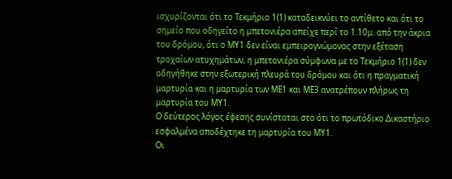ισχυρίζονται ότι το Τεκμήριο 1(1) καταδεικνύει το αντίθετο και ότι το σημείο που οδηγείτο η μπετονιέρα απείχε περί το 1.10μ. από την άκρια του δρόμου, ότι ο ΜΥ1 δεν είναι εμπειρογνώμονας στην εξέταση τροχαίων ατυχημάτων, η μπετονιέρα σύμφωνα με το Τεκμήριο 1(1) δεν οδηγήθηκε στην εξωτερική πλευρά του δρόμου και ότι η πραγματική μαρτυρία και η μαρτυρία των ΜΕ1 και ΜΕ3 ανατρέπουν πλήρως τη μαρτυρία του ΜΥ1.
Ο δεύτερος λόγος έφεσης συνίσταται στο ότι το πρωτόδικο Δικαστήριο εσφαλμένα αποδέχτηκε τη μαρτυρία του ΜΥ1.
Οι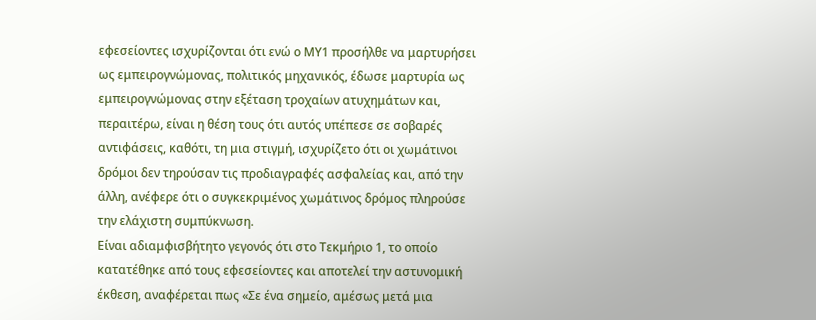εφεσείοντες ισχυρίζονται ότι ενώ ο ΜΥ1 προσήλθε να μαρτυρήσει ως εμπειρογνώμονας, πολιτικός μηχανικός, έδωσε μαρτυρία ως εμπειρογνώμονας στην εξέταση τροχαίων ατυχημάτων και, περαιτέρω, είναι η θέση τους ότι αυτός υπέπεσε σε σοβαρές αντιφάσεις, καθότι, τη μια στιγμή, ισχυρίζετο ότι οι χωμάτινοι δρόμοι δεν τηρούσαν τις προδιαγραφές ασφαλείας και, από την άλλη, ανέφερε ότι ο συγκεκριμένος χωμάτινος δρόμος πληρούσε την ελάχιστη συμπύκνωση.
Είναι αδιαμφισβήτητο γεγονός ότι στο Τεκμήριο 1, το οποίο κατατέθηκε από τους εφεσείοντες και αποτελεί την αστυνομική έκθεση, αναφέρεται πως «Σε ένα σημείο, αμέσως μετά μια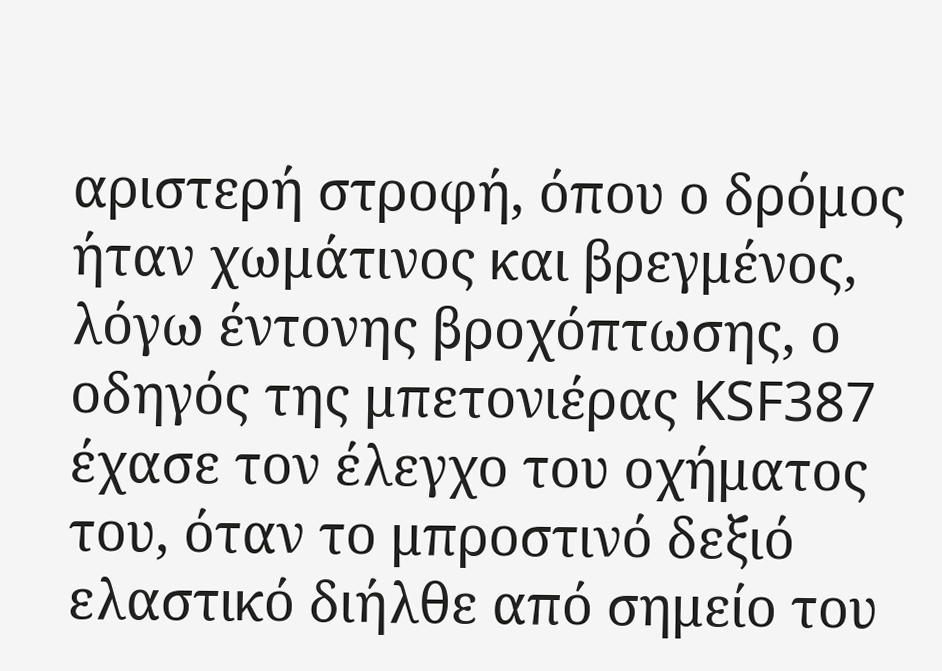αριστερή στροφή, όπου ο δρόμος ήταν χωμάτινος και βρεγμένος, λόγω έντονης βροχόπτωσης, ο οδηγός της μπετονιέρας KSF387 έχασε τον έλεγχο του οχήματος του, όταν το μπροστινό δεξιό ελαστικό διήλθε από σημείο του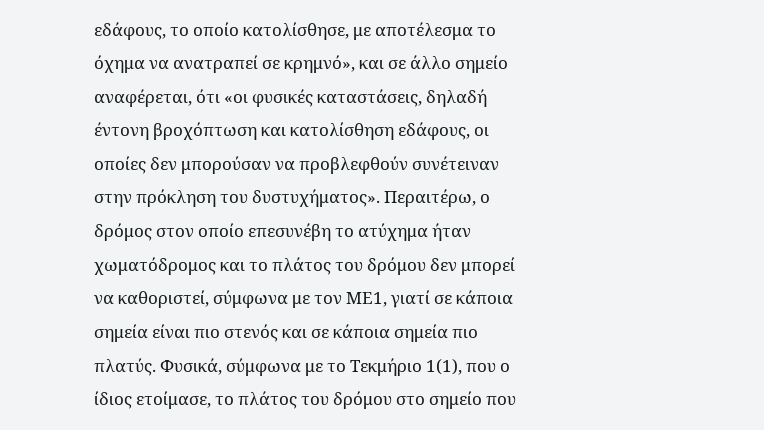εδάφους, το οποίο κατολίσθησε, με αποτέλεσμα το όχημα να ανατραπεί σε κρημνό», και σε άλλο σημείο αναφέρεται, ότι «οι φυσικές καταστάσεις, δηλαδή έντονη βροχόπτωση και κατολίσθηση εδάφους, οι οποίες δεν μπορούσαν να προβλεφθούν συνέτειναν στην πρόκληση του δυστυχήματος». Περαιτέρω, ο δρόμος στον οποίο επεσυνέβη το ατύχημα ήταν χωματόδρομος και το πλάτος του δρόμου δεν μπορεί να καθοριστεί, σύμφωνα με τον ΜΕ1, γιατί σε κάποια σημεία είναι πιο στενός και σε κάποια σημεία πιο πλατύς. Φυσικά, σύμφωνα με το Τεκμήριο 1(1), που ο ίδιος ετοίμασε, το πλάτος του δρόμου στο σημείο που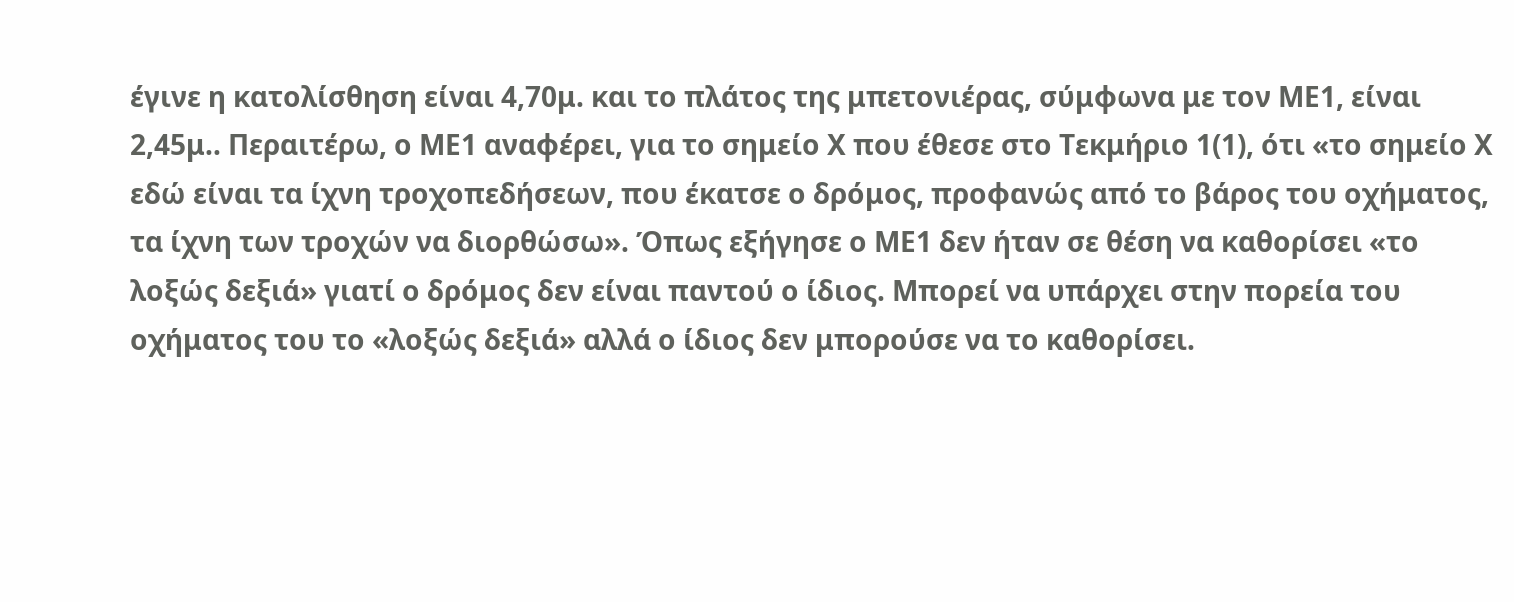έγινε η κατολίσθηση είναι 4,70μ. και το πλάτος της μπετονιέρας, σύμφωνα με τον ΜΕ1, είναι 2,45μ.. Περαιτέρω, ο ΜΕ1 αναφέρει, για το σημείο Χ που έθεσε στο Τεκμήριο 1(1), ότι «το σημείο Χ εδώ είναι τα ίχνη τροχοπεδήσεων, που έκατσε ο δρόμος, προφανώς από το βάρος του οχήματος, τα ίχνη των τροχών να διορθώσω». Όπως εξήγησε ο ΜΕ1 δεν ήταν σε θέση να καθορίσει «το λοξώς δεξιά» γιατί ο δρόμος δεν είναι παντού ο ίδιος. Μπορεί να υπάρχει στην πορεία του οχήματος του το «λοξώς δεξιά» αλλά ο ίδιος δεν μπορούσε να το καθορίσει.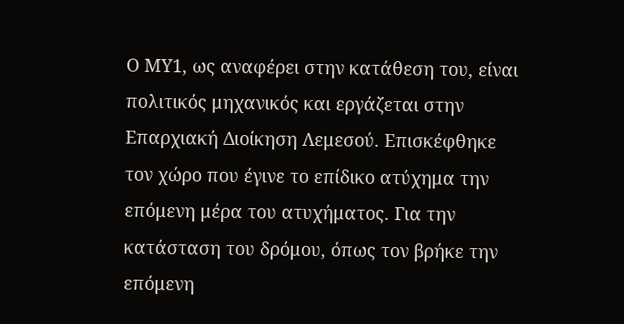Ο ΜΥ1, ως αναφέρει στην κατάθεση του, είναι πολιτικός μηχανικός και εργάζεται στην Επαρχιακή Διοίκηση Λεμεσού. Επισκέφθηκε τον χώρο που έγινε το επίδικο ατύχημα την επόμενη μέρα του ατυχήματος. Για την κατάσταση του δρόμου, όπως τον βρήκε την επόμενη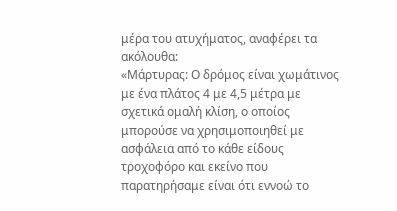μέρα του ατυχήματος, αναφέρει τα ακόλουθα:
«Μάρτυρας: Ο δρόμος είναι χωμάτινος με ένα πλάτος 4 με 4,5 μέτρα με σχετικά ομαλή κλίση, ο οποίος μπορούσε να χρησιμοποιηθεί με ασφάλεια από το κάθε είδους τροχοφόρο και εκείνο που παρατηρήσαμε είναι ότι εννοώ το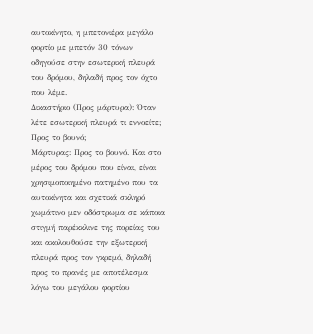αυτοκίνητο, η μπετονιέρα μεγάλο φορτίο με μπετόν 30 τόνων οδηγούσε στην εσωτερική πλευρά του δρόμου, δηλαδή προς τον όχτο που λέμε.
Δικαστήριο (Προς μάρτυρα): Όταν λέτε εσωτερική πλευρά τι εννοείτε; Προς το βουνό;
Μάρτυρας: Προς το βουνό. Και στο μέρος του δρόμου που είναι, είναι χρησιμοποιημένο πατημένο που τα αυτοκίνητα και σχετικά σκληρό χωμάτινο μεν οδόστρωμα σε κάποια στιγμή παρέκκλινε της πορείας του και ακολουθούσε την εξωτερική πλευρά προς τον γκρεμό, δηλαδή προς το πρανές με αποτέλεσμα λόγω του μεγάλου φορτίου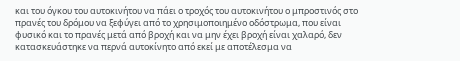και του όγκου του αυτοκινήτου να πάει ο τροχός του αυτοκινήτου ο μπροστινός στο πρανές του δρόμου να ξεφύγει από το χρησιμοποιημένο οδόστρωμα, που είναι φυσικό και το πρανές μετά από βροχή και να μην έχει βροχή είναι χαλαρό, δεν κατασκευάστηκε να περνά αυτοκίνητο από εκεί με αποτέλεσμα να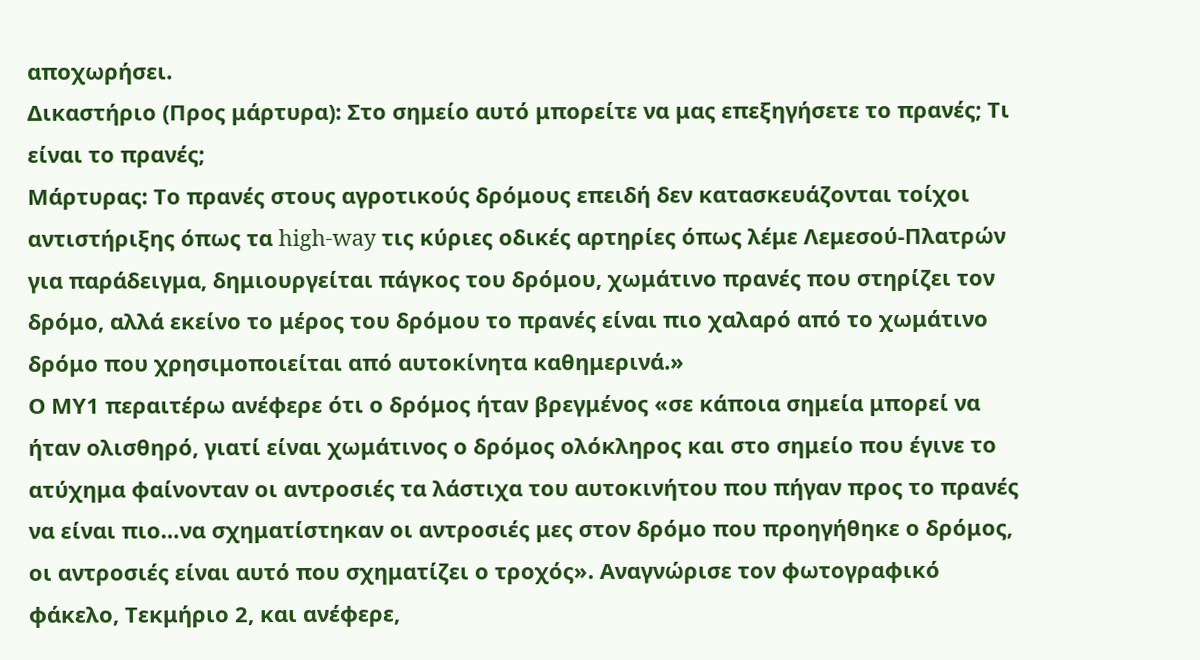αποχωρήσει.
Δικαστήριο (Προς μάρτυρα): Στο σημείο αυτό μπορείτε να μας επεξηγήσετε το πρανές; Τι είναι το πρανές;
Μάρτυρας: Το πρανές στους αγροτικούς δρόμους επειδή δεν κατασκευάζονται τοίχοι αντιστήριξης όπως τα high-way τις κύριες οδικές αρτηρίες όπως λέμε Λεμεσού-Πλατρών για παράδειγμα, δημιουργείται πάγκος του δρόμου, χωμάτινο πρανές που στηρίζει τον δρόμο, αλλά εκείνο το μέρος του δρόμου το πρανές είναι πιο χαλαρό από το χωμάτινο δρόμο που χρησιμοποιείται από αυτοκίνητα καθημερινά.»
Ο ΜΥ1 περαιτέρω ανέφερε ότι ο δρόμος ήταν βρεγμένος «σε κάποια σημεία μπορεί να ήταν ολισθηρό, γιατί είναι χωμάτινος ο δρόμος ολόκληρος και στο σημείο που έγινε το ατύχημα φαίνονταν οι αντροσιές τα λάστιχα του αυτοκινήτου που πήγαν προς το πρανές να είναι πιο…να σχηματίστηκαν οι αντροσιές μες στον δρόμο που προηγήθηκε ο δρόμος, οι αντροσιές είναι αυτό που σχηματίζει ο τροχός». Αναγνώρισε τον φωτογραφικό φάκελο, Τεκμήριο 2, και ανέφερε,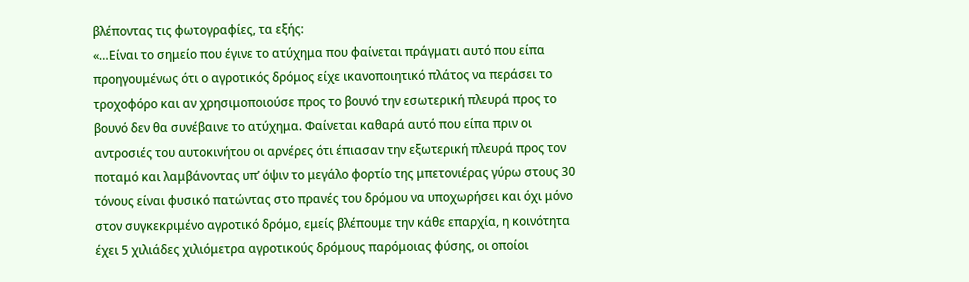βλέποντας τις φωτογραφίες, τα εξής:
«…Είναι το σημείο που έγινε το ατύχημα που φαίνεται πράγματι αυτό που είπα προηγουμένως ότι ο αγροτικός δρόμος είχε ικανοποιητικό πλάτος να περάσει το τροχοφόρο και αν χρησιμοποιούσε προς το βουνό την εσωτερική πλευρά προς το βουνό δεν θα συνέβαινε το ατύχημα. Φαίνεται καθαρά αυτό που είπα πριν οι αντροσιές του αυτοκινήτου οι αρνέρες ότι έπιασαν την εξωτερική πλευρά προς τον ποταμό και λαμβάνοντας υπ’ όψιν το μεγάλο φορτίο της μπετονιέρας γύρω στους 30 τόνους είναι φυσικό πατώντας στο πρανές του δρόμου να υποχωρήσει και όχι μόνο στον συγκεκριμένο αγροτικό δρόμο, εμείς βλέπουμε την κάθε επαρχία, η κοινότητα έχει 5 χιλιάδες χιλιόμετρα αγροτικούς δρόμους παρόμοιας φύσης, οι οποίοι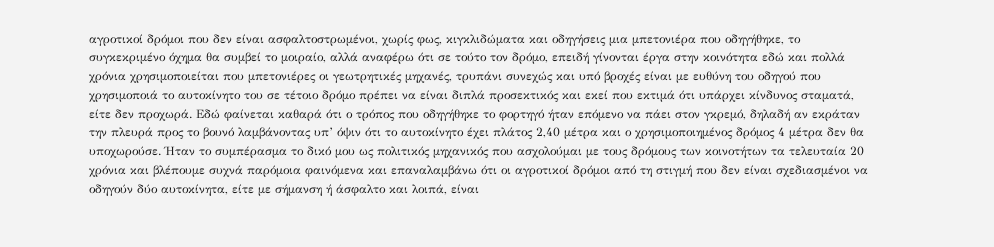αγροτικοί δρόμοι που δεν είναι ασφαλτοστρωμένοι, χωρίς φως, κιγκλιδώματα και οδηγήσεις μια μπετονιέρα που οδηγήθηκε, το συγκεκριμένο όχημα θα συμβεί το μοιραίο, αλλά αναφέρω ότι σε τούτο τον δρόμο, επειδή γίνονται έργα στην κοινότητα εδώ και πολλά χρόνια χρησιμοποιείται που μπετονιέρες οι γεωτρητικές μηχανές, τρυπάνι συνεχώς και υπό βροχές είναι με ευθύνη του οδηγού που χρησιμοποιά το αυτοκίνητο του σε τέτοιο δρόμο πρέπει να είναι διπλά προσεκτικός και εκεί που εκτιμά ότι υπάρχει κίνδυνος σταματά, είτε δεν προχωρά. Εδώ φαίνεται καθαρά ότι ο τρόπος που οδηγήθηκε το φορτηγό ήταν επόμενο να πάει στον γκρεμό, δηλαδή αν εκράταν την πλευρά προς το βουνό λαμβάνοντας υπ’ όψιν ότι το αυτοκίνητο έχει πλάτος 2,40 μέτρα και ο χρησιμοποιημένος δρόμος 4 μέτρα δεν θα υποχωρούσε. Ήταν το συμπέρασμα το δικό μου ως πολιτικός μηχανικός που ασχολούμαι με τους δρόμους των κοινοτήτων τα τελευταία 20 χρόνια και βλέπουμε συχνά παρόμοια φαινόμενα και επαναλαμβάνω ότι οι αγροτικοί δρόμοι από τη στιγμή που δεν είναι σχεδιασμένοι να οδηγούν δύο αυτοκίνητα, είτε με σήμανση ή άσφαλτο και λοιπά, είναι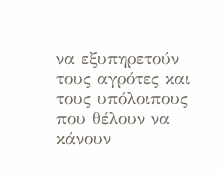να εξυπηρετούν τους αγρότες και τους υπόλοιπους που θέλουν να κάνουν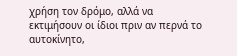χρήση τον δρόμο, αλλά να εκτιμήσουν οι ίδιοι πριν αν περνά το αυτοκίνητο,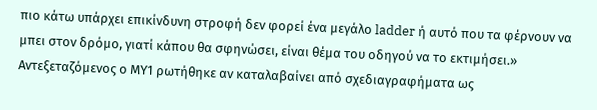πιο κάτω υπάρχει επικίνδυνη στροφή δεν φορεί ένα μεγάλο ladder ή αυτό που τα φέρνουν να μπει στον δρόμο, γιατί κάπου θα σφηνώσει, είναι θέμα του οδηγού να το εκτιμήσει.»
Αντεξεταζόμενος ο ΜΥ1 ρωτήθηκε αν καταλαβαίνει από σχεδιαγραφήματα ως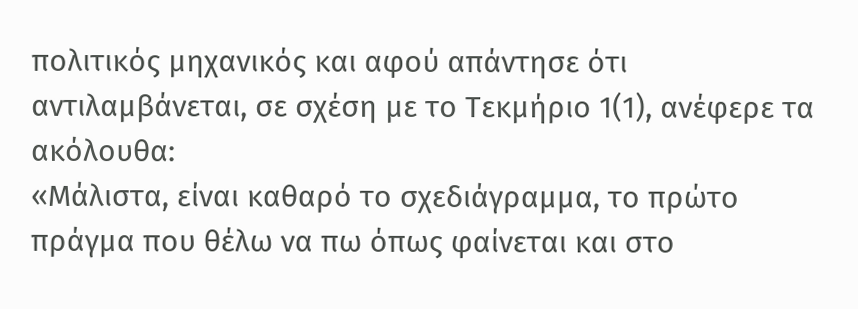πολιτικός μηχανικός και αφού απάντησε ότι αντιλαμβάνεται, σε σχέση με το Τεκμήριο 1(1), ανέφερε τα ακόλουθα:
«Μάλιστα, είναι καθαρό το σχεδιάγραμμα, το πρώτο πράγμα που θέλω να πω όπως φαίνεται και στο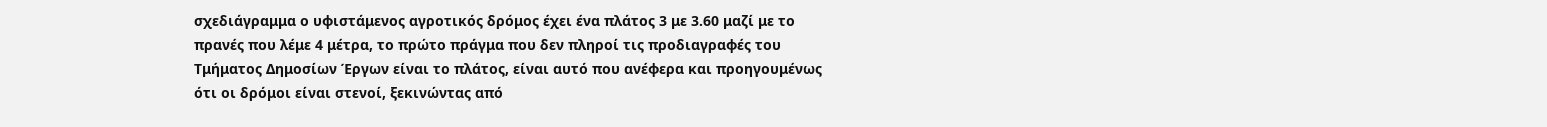σχεδιάγραμμα ο υφιστάμενος αγροτικός δρόμος έχει ένα πλάτος 3 με 3.60 μαζί με το πρανές που λέμε 4 μέτρα, το πρώτο πράγμα που δεν πληροί τις προδιαγραφές του Τμήματος Δημοσίων Έργων είναι το πλάτος, είναι αυτό που ανέφερα και προηγουμένως ότι οι δρόμοι είναι στενοί, ξεκινώντας από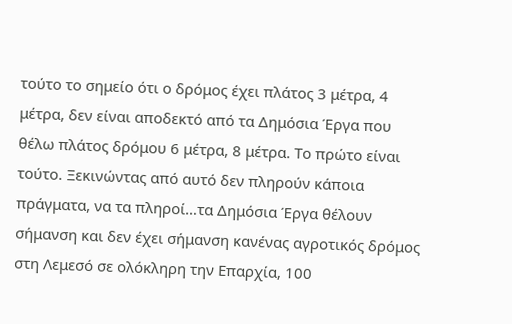τούτο το σημείο ότι ο δρόμος έχει πλάτος 3 μέτρα, 4 μέτρα, δεν είναι αποδεκτό από τα Δημόσια Έργα που θέλω πλάτος δρόμου 6 μέτρα, 8 μέτρα. Το πρώτο είναι τούτο. Ξεκινώντας από αυτό δεν πληρούν κάποια πράγματα, να τα πληροί…τα Δημόσια Έργα θέλουν σήμανση και δεν έχει σήμανση κανένας αγροτικός δρόμος στη Λεμεσό σε ολόκληρη την Επαρχία, 100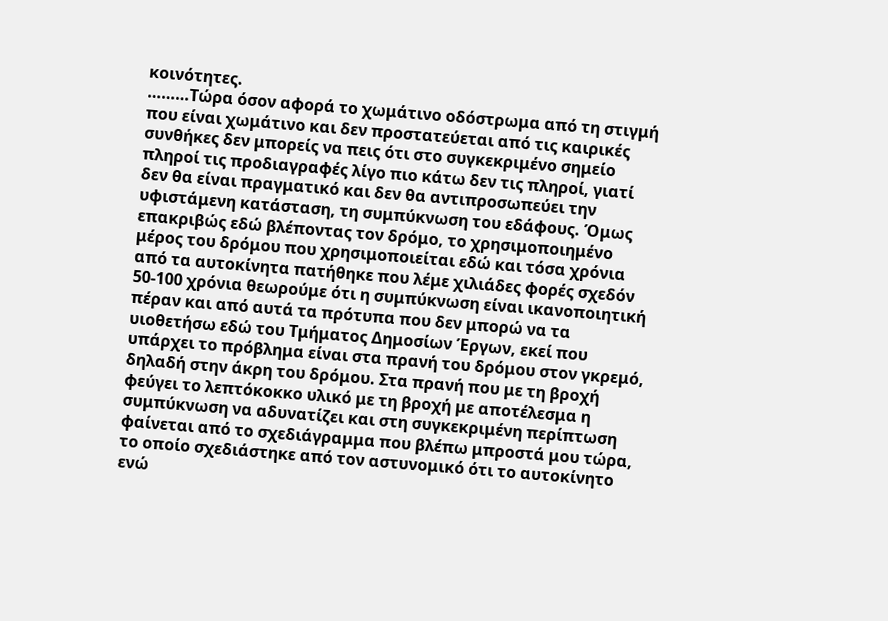κοινότητες.
………Τώρα όσον αφορά το χωμάτινο οδόστρωμα από τη στιγμή που είναι χωμάτινο και δεν προστατεύεται από τις καιρικές συνθήκες δεν μπορείς να πεις ότι στο συγκεκριμένο σημείο πληροί τις προδιαγραφές λίγο πιο κάτω δεν τις πληροί, γιατί δεν θα είναι πραγματικό και δεν θα αντιπροσωπεύει την υφιστάμενη κατάσταση, τη συμπύκνωση του εδάφους. Όμως επακριβώς εδώ βλέποντας τον δρόμο, το χρησιμοποιημένο μέρος του δρόμου που χρησιμοποιείται εδώ και τόσα χρόνια από τα αυτοκίνητα πατήθηκε που λέμε χιλιάδες φορές σχεδόν 50-100 χρόνια θεωρούμε ότι η συμπύκνωση είναι ικανοποιητική πέραν και από αυτά τα πρότυπα που δεν μπορώ να τα υιοθετήσω εδώ του Τμήματος Δημοσίων Έργων, εκεί που υπάρχει το πρόβλημα είναι στα πρανή του δρόμου στον γκρεμό, δηλαδή στην άκρη του δρόμου. Στα πρανή που με τη βροχή φεύγει το λεπτόκοκκο υλικό με τη βροχή με αποτέλεσμα η συμπύκνωση να αδυνατίζει και στη συγκεκριμένη περίπτωση φαίνεται από το σχεδιάγραμμα που βλέπω μπροστά μου τώρα, το οποίο σχεδιάστηκε από τον αστυνομικό ότι το αυτοκίνητο ενώ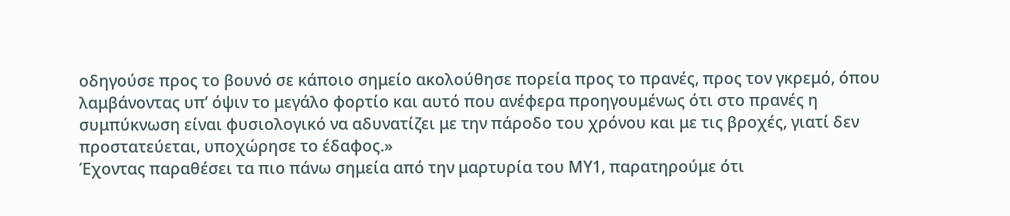οδηγούσε προς το βουνό σε κάποιο σημείο ακολούθησε πορεία προς το πρανές, προς τον γκρεμό, όπου λαμβάνοντας υπ’ όψιν το μεγάλο φορτίο και αυτό που ανέφερα προηγουμένως ότι στο πρανές η συμπύκνωση είναι φυσιολογικό να αδυνατίζει με την πάροδο του χρόνου και με τις βροχές, γιατί δεν προστατεύεται, υποχώρησε το έδαφος.»
Έχοντας παραθέσει τα πιο πάνω σημεία από την μαρτυρία του ΜΥ1, παρατηρούμε ότι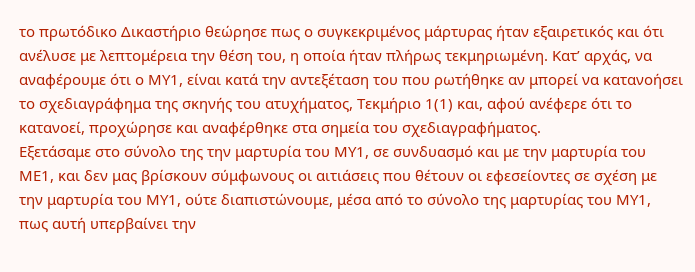το πρωτόδικο Δικαστήριο θεώρησε πως ο συγκεκριμένος μάρτυρας ήταν εξαιρετικός και ότι ανέλυσε με λεπτομέρεια την θέση του, η οποία ήταν πλήρως τεκμηριωμένη. Κατ’ αρχάς, να αναφέρουμε ότι ο ΜΥ1, είναι κατά την αντεξέταση του που ρωτήθηκε αν μπορεί να κατανοήσει το σχεδιαγράφημα της σκηνής του ατυχήματος, Τεκμήριο 1(1) και, αφού ανέφερε ότι το κατανοεί, προχώρησε και αναφέρθηκε στα σημεία του σχεδιαγραφήματος.
Εξετάσαμε στο σύνολο της την μαρτυρία του ΜΥ1, σε συνδυασμό και με την μαρτυρία του ΜΕ1, και δεν μας βρίσκουν σύμφωνους οι αιτιάσεις που θέτουν οι εφεσείοντες σε σχέση με την μαρτυρία του ΜΥ1, ούτε διαπιστώνουμε, μέσα από το σύνολο της μαρτυρίας του ΜΥ1, πως αυτή υπερβαίνει την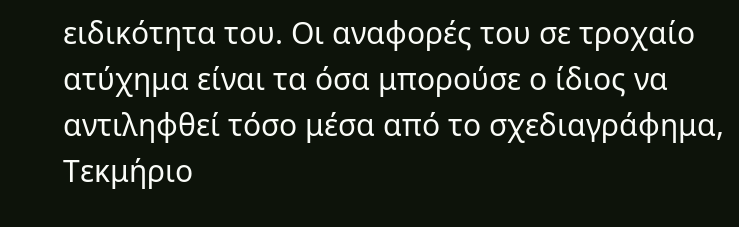ειδικότητα του. Οι αναφορές του σε τροχαίο ατύχημα είναι τα όσα μπορούσε ο ίδιος να αντιληφθεί τόσο μέσα από το σχεδιαγράφημα, Τεκμήριο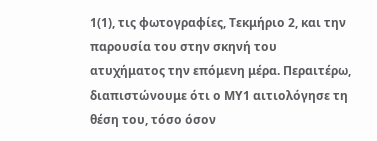1(1), τις φωτογραφίες, Τεκμήριο 2, και την παρουσία του στην σκηνή του ατυχήματος την επόμενη μέρα. Περαιτέρω, διαπιστώνουμε ότι ο ΜΥ1 αιτιολόγησε τη θέση του, τόσο όσον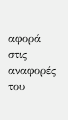αφορά στις αναφορές του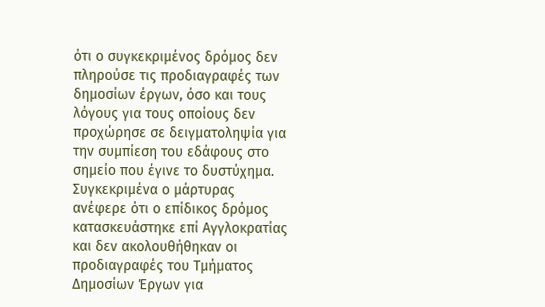ότι ο συγκεκριμένος δρόμος δεν πληρούσε τις προδιαγραφές των δημοσίων έργων, όσο και τους λόγους για τους οποίους δεν προχώρησε σε δειγματοληψία για την συμπίεση του εδάφους στο σημείο που έγινε το δυστύχημα.
Συγκεκριμένα ο μάρτυρας ανέφερε ότι ο επίδικος δρόμος κατασκευάστηκε επί Αγγλοκρατίας και δεν ακολουθήθηκαν οι προδιαγραφές του Τμήματος Δημοσίων Έργων για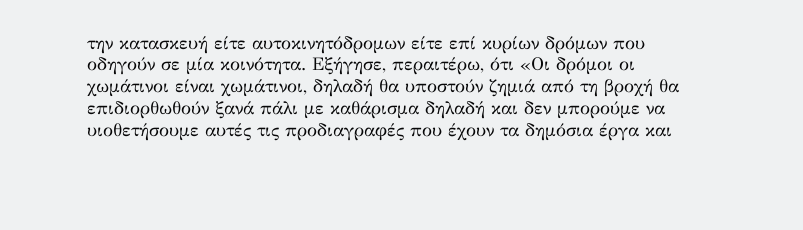την κατασκευή είτε αυτοκινητόδρομων είτε επί κυρίων δρόμων που οδηγούν σε μία κοινότητα. Εξήγησε, περαιτέρω, ότι «Οι δρόμοι οι χωμάτινοι είναι χωμάτινοι, δηλαδή θα υποστούν ζημιά από τη βροχή θα επιδιορθωθούν ξανά πάλι με καθάρισμα δηλαδή και δεν μπορούμε να υιοθετήσουμε αυτές τις προδιαγραφές που έχουν τα δημόσια έργα και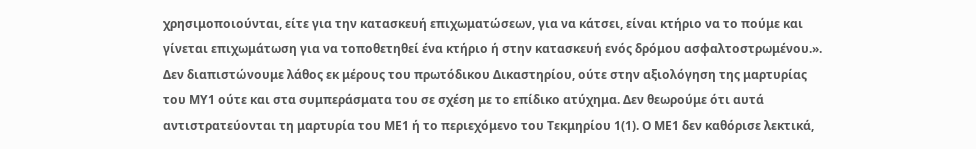χρησιμοποιούνται, είτε για την κατασκευή επιχωματώσεων, για να κάτσει, είναι κτήριο να το πούμε και γίνεται επιχωμάτωση για να τοποθετηθεί ένα κτήριο ή στην κατασκευή ενός δρόμου ασφαλτοστρωμένου.».
Δεν διαπιστώνουμε λάθος εκ μέρους του πρωτόδικου Δικαστηρίου, ούτε στην αξιολόγηση της μαρτυρίας του ΜΥ1 ούτε και στα συμπεράσματα του σε σχέση με το επίδικο ατύχημα. Δεν θεωρούμε ότι αυτά αντιστρατεύονται τη μαρτυρία του ΜΕ1 ή το περιεχόμενο του Τεκμηρίου 1(1). Ο ΜΕ1 δεν καθόρισε λεκτικά,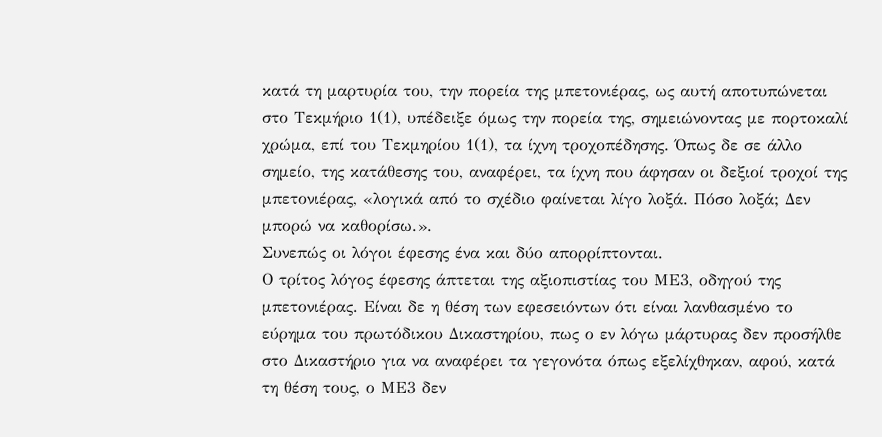κατά τη μαρτυρία του, την πορεία της μπετονιέρας, ως αυτή αποτυπώνεται στο Τεκμήριο 1(1), υπέδειξε όμως την πορεία της, σημειώνοντας με πορτοκαλί χρώμα, επί του Τεκμηρίου 1(1), τα ίχνη τροχοπέδησης. Όπως δε σε άλλο σημείο, της κατάθεσης του, αναφέρει, τα ίχνη που άφησαν οι δεξιοί τροχοί της μπετονιέρας, «λογικά από το σχέδιο φαίνεται λίγο λοξά. Πόσο λοξά; Δεν μπορώ να καθορίσω.».
Συνεπώς οι λόγοι έφεσης ένα και δύο απορρίπτονται.
Ο τρίτος λόγος έφεσης άπτεται της αξιοπιστίας του ΜΕ3, οδηγού της μπετονιέρας. Είναι δε η θέση των εφεσειόντων ότι είναι λανθασμένο το εύρημα του πρωτόδικου Δικαστηρίου, πως ο εν λόγω μάρτυρας δεν προσήλθε στο Δικαστήριο για να αναφέρει τα γεγονότα όπως εξελίχθηκαν, αφού, κατά τη θέση τους, ο ΜΕ3 δεν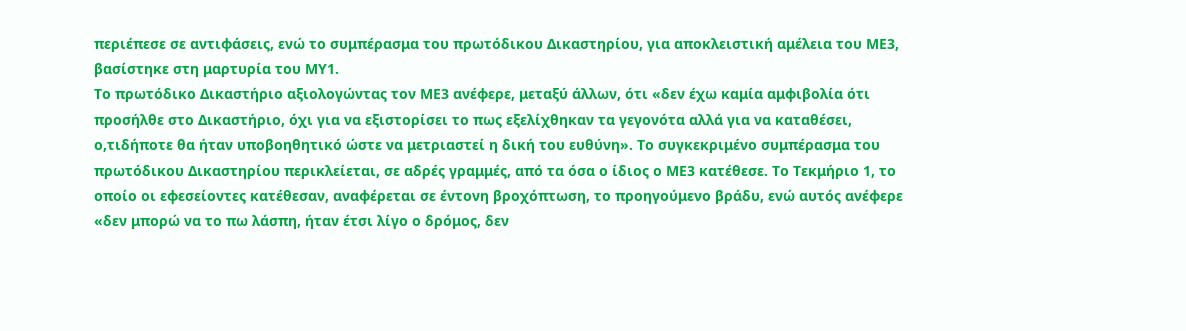περιέπεσε σε αντιφάσεις, ενώ το συμπέρασμα του πρωτόδικου Δικαστηρίου, για αποκλειστική αμέλεια του ΜΕ3, βασίστηκε στη μαρτυρία του ΜΥ1.
Το πρωτόδικο Δικαστήριο αξιολογώντας τον ΜΕ3 ανέφερε, μεταξύ άλλων, ότι «δεν έχω καμία αμφιβολία ότι προσήλθε στο Δικαστήριο, όχι για να εξιστορίσει το πως εξελίχθηκαν τα γεγονότα αλλά για να καταθέσει, ο,τιδήποτε θα ήταν υποβοηθητικό ώστε να μετριαστεί η δική του ευθύνη». Το συγκεκριμένο συμπέρασμα του πρωτόδικου Δικαστηρίου περικλείεται, σε αδρές γραμμές, από τα όσα ο ίδιος ο ΜΕ3 κατέθεσε. Το Τεκμήριο 1, το οποίο οι εφεσείοντες κατέθεσαν, αναφέρεται σε έντονη βροχόπτωση, το προηγούμενο βράδυ, ενώ αυτός ανέφερε «δεν μπορώ να το πω λάσπη, ήταν έτσι λίγο ο δρόμος, δεν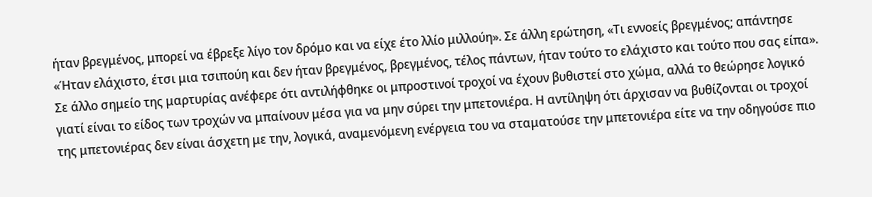ήταν βρεγμένος, μπορεί να έβρεξε λίγο τον δρόμο και να είχε έτο λλίο μιλλούη». Σε άλλη ερώτηση, «Τι εννοείς βρεγμένος; απάντησε «Ήταν ελάχιστο, έτσι μια τσιπούη και δεν ήταν βρεγμένος, βρεγμένος, τέλος πάντων, ήταν τούτο το ελάχιστο και τούτο που σας είπα». Σε άλλο σημείο της μαρτυρίας ανέφερε ότι αντιλήφθηκε οι μπροστινοί τροχοί να έχουν βυθιστεί στο χώμα, αλλά το θεώρησε λογικό γιατί είναι το είδος των τροχών να μπαίνουν μέσα για να μην σύρει την μπετονιέρα. Η αντίληψη ότι άρχισαν να βυθίζονται οι τροχοί της μπετονιέρας δεν είναι άσχετη με την, λογικά, αναμενόμενη ενέργεια του να σταματούσε την μπετονιέρα είτε να την οδηγούσε πιο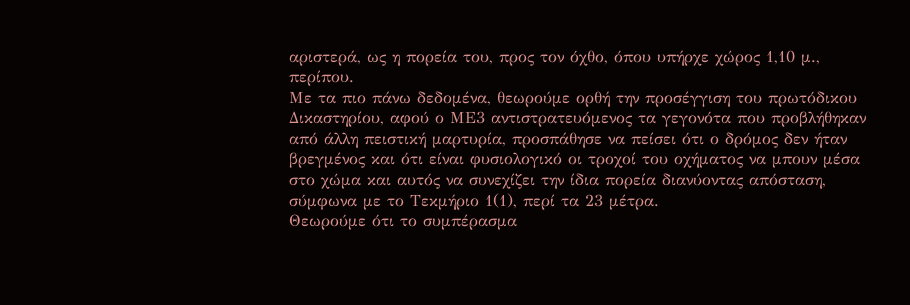αριστερά, ως η πορεία του, προς τον όχθο, όπου υπήρχε χώρος 1,10 μ., περίπου.
Με τα πιο πάνω δεδομένα, θεωρούμε ορθή την προσέγγιση του πρωτόδικου Δικαστηρίου, αφού ο ΜΕ3 αντιστρατευόμενος τα γεγονότα που προβλήθηκαν από άλλη πειστική μαρτυρία, προσπάθησε να πείσει ότι ο δρόμος δεν ήταν βρεγμένος και ότι είναι φυσιολογικό οι τροχοί του οχήματος να μπουν μέσα στο χώμα και αυτός να συνεχίζει την ίδια πορεία διανύοντας απόσταση, σύμφωνα με το Τεκμήριο 1(1), περί τα 23 μέτρα.
Θεωρούμε ότι το συμπέρασμα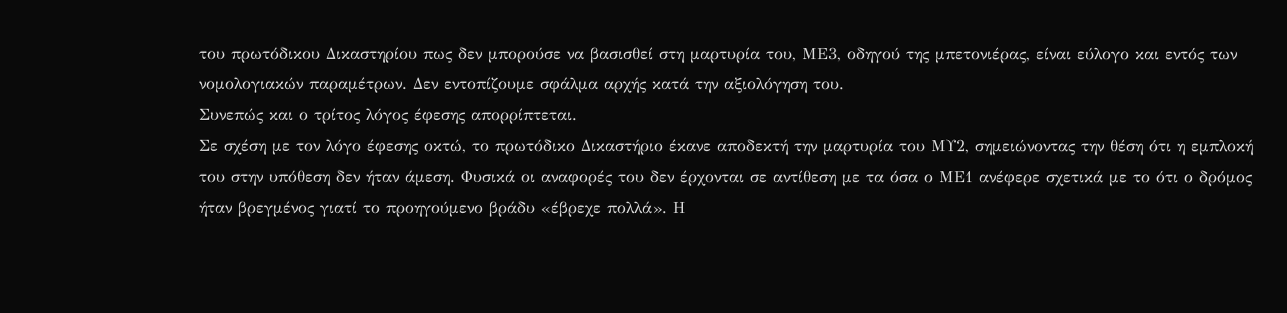του πρωτόδικου Δικαστηρίου πως δεν μπορούσε να βασισθεί στη μαρτυρία του, ΜΕ3, οδηγού της μπετονιέρας, είναι εύλογο και εντός των νομολογιακών παραμέτρων. Δεν εντοπίζουμε σφάλμα αρχής κατά την αξιολόγηση του.
Συνεπώς και ο τρίτος λόγος έφεσης απορρίπτεται.
Σε σχέση με τον λόγο έφεσης οκτώ, το πρωτόδικο Δικαστήριο έκανε αποδεκτή την μαρτυρία του ΜΥ2, σημειώνοντας την θέση ότι η εμπλοκή του στην υπόθεση δεν ήταν άμεση. Φυσικά οι αναφορές του δεν έρχονται σε αντίθεση με τα όσα ο ΜΕ1 ανέφερε σχετικά με το ότι ο δρόμος ήταν βρεγμένος γιατί το προηγούμενο βράδυ «έβρεχε πολλά». Η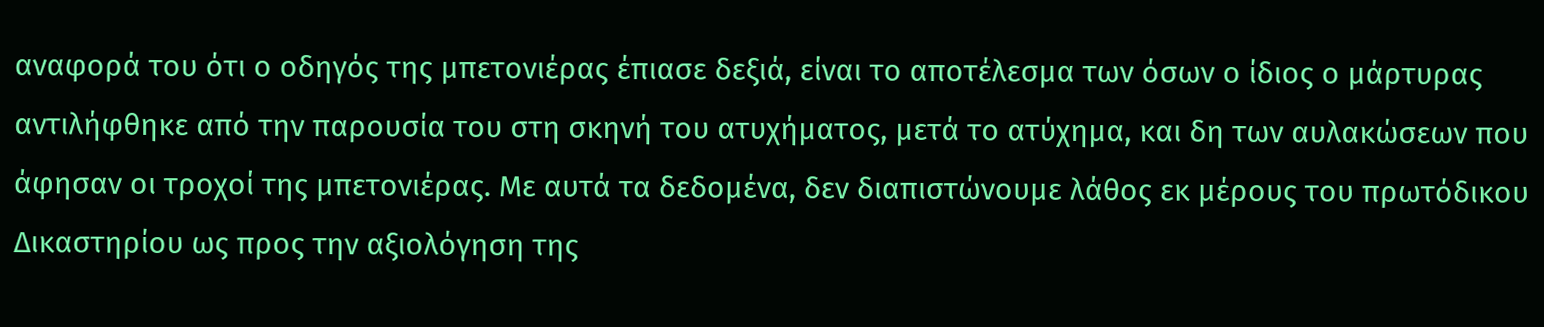αναφορά του ότι ο οδηγός της μπετονιέρας έπιασε δεξιά, είναι το αποτέλεσμα των όσων ο ίδιος ο μάρτυρας αντιλήφθηκε από την παρουσία του στη σκηνή του ατυχήματος, μετά το ατύχημα, και δη των αυλακώσεων που άφησαν οι τροχοί της μπετονιέρας. Με αυτά τα δεδομένα, δεν διαπιστώνουμε λάθος εκ μέρους του πρωτόδικου Δικαστηρίου ως προς την αξιολόγηση της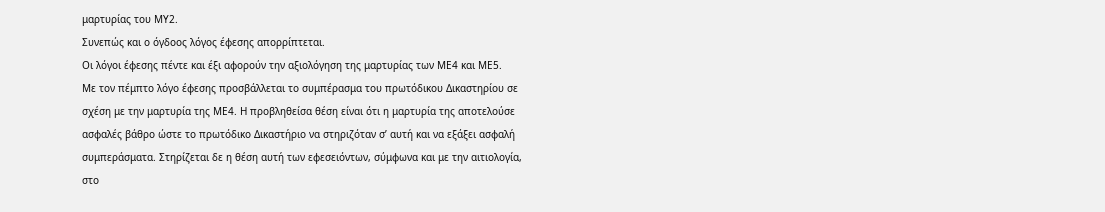μαρτυρίας του ΜΥ2.
Συνεπώς και ο όγδοος λόγος έφεσης απορρίπτεται.
Οι λόγοι έφεσης πέντε και έξι αφορούν την αξιολόγηση της μαρτυρίας των ΜΕ4 και ΜΕ5.
Με τον πέμπτο λόγο έφεσης προσβάλλεται το συμπέρασμα του πρωτόδικου Δικαστηρίου σε σχέση με την μαρτυρία της ΜΕ4. Η προβληθείσα θέση είναι ότι η μαρτυρία της αποτελούσε ασφαλές βάθρο ώστε το πρωτόδικο Δικαστήριο να στηριζόταν σ’ αυτή και να εξάξει ασφαλή συμπεράσματα. Στηρίζεται δε η θέση αυτή των εφεσειόντων, σύμφωνα και με την αιτιολογία, στο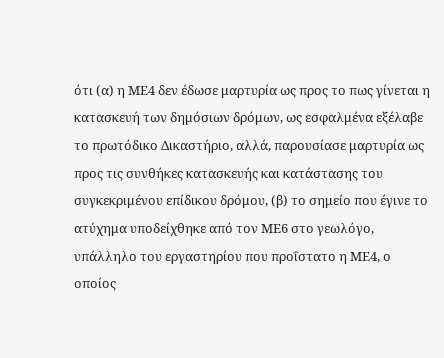ότι (α) η ΜΕ4 δεν έδωσε μαρτυρία ως προς το πως γίνεται η κατασκευή των δημόσιων δρόμων, ως εσφαλμένα εξέλαβε το πρωτόδικο Δικαστήριο, αλλά, παρουσίασε μαρτυρία ως προς τις συνθήκες κατασκευής και κατάστασης του συγκεκριμένου επίδικου δρόμου, (β) το σημείο που έγινε το ατύχημα υποδείχθηκε από τον ΜΕ6 στο γεωλόγο, υπάλληλο του εργαστηρίου που προΐστατο η ΜΕ4, ο οποίος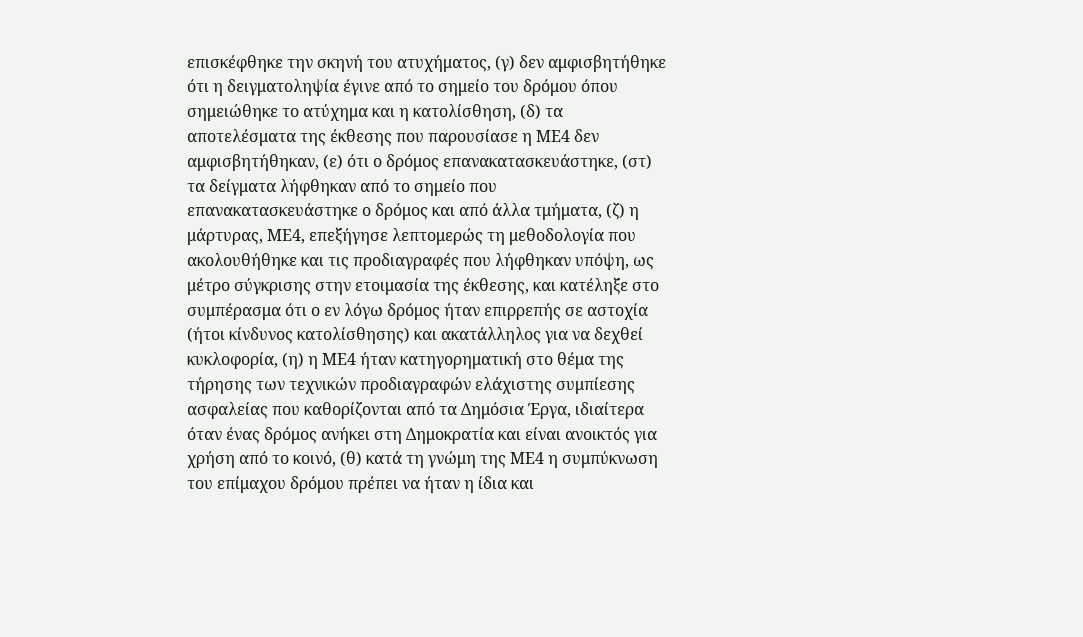επισκέφθηκε την σκηνή του ατυχήματος, (γ) δεν αμφισβητήθηκε ότι η δειγματοληψία έγινε από το σημείο του δρόμου όπου σημειώθηκε το ατύχημα και η κατολίσθηση, (δ) τα αποτελέσματα της έκθεσης που παρουσίασε η ΜΕ4 δεν αμφισβητήθηκαν, (ε) ότι ο δρόμος επανακατασκευάστηκε, (στ) τα δείγματα λήφθηκαν από το σημείο που επανακατασκευάστηκε ο δρόμος και από άλλα τμήματα, (ζ) η μάρτυρας, ΜΕ4, επεξήγησε λεπτομερώς τη μεθοδολογία που ακολουθήθηκε και τις προδιαγραφές που λήφθηκαν υπόψη, ως μέτρο σύγκρισης στην ετοιμασία της έκθεσης, και κατέληξε στο συμπέρασμα ότι ο εν λόγω δρόμος ήταν επιρρεπής σε αστοχία (ήτοι κίνδυνος κατολίσθησης) και ακατάλληλος για να δεχθεί κυκλοφορία, (η) η ΜΕ4 ήταν κατηγορηματική στο θέμα της τήρησης των τεχνικών προδιαγραφών ελάχιστης συμπίεσης ασφαλείας που καθορίζονται από τα Δημόσια Έργα, ιδιαίτερα όταν ένας δρόμος ανήκει στη Δημοκρατία και είναι ανοικτός για χρήση από το κοινό, (θ) κατά τη γνώμη της ΜΕ4 η συμπύκνωση του επίμαχου δρόμου πρέπει να ήταν η ίδια και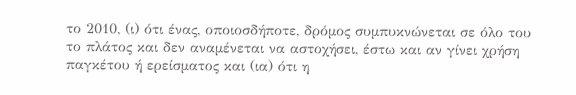το 2010, (ι) ότι ένας, οποιοσδήποτε, δρόμος συμπυκνώνεται σε όλο του το πλάτος και δεν αναμένεται να αστοχήσει, έστω και αν γίνει χρήση παγκέτου ή ερείσματος και (ια) ότι η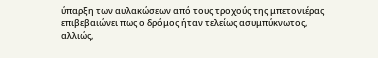ύπαρξη των αυλακώσεων από τους τροχούς της μπετονιέρας επιβεβαιώνει πως ο δρόμος ήταν τελείως ασυμπύκνωτος, αλλιώς,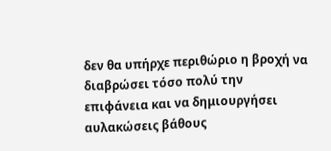δεν θα υπήρχε περιθώριο η βροχή να διαβρώσει τόσο πολύ την επιφάνεια και να δημιουργήσει αυλακώσεις βάθους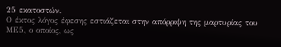25 εκατοστών.
Ο έκτος λόγος έφεσης εστιάζεται στην απόρριψη της μαρτυρίας του ΜΕ5, ο οποίος, ως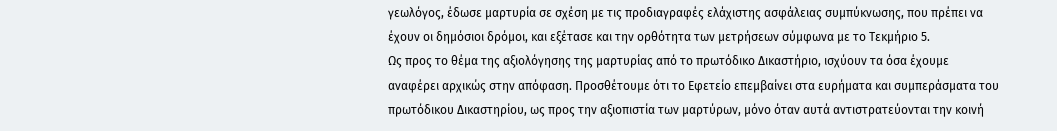γεωλόγος, έδωσε μαρτυρία σε σχέση με τις προδιαγραφές ελάχιστης ασφάλειας συμπύκνωσης, που πρέπει να έχουν οι δημόσιοι δρόμοι, και εξέτασε και την ορθότητα των μετρήσεων σύμφωνα με το Τεκμήριο 5.
Ως προς το θέμα της αξιολόγησης της μαρτυρίας από το πρωτόδικο Δικαστήριο, ισχύουν τα όσα έχουμε αναφέρει αρχικώς στην απόφαση. Προσθέτουμε ότι το Εφετείο επεμβαίνει στα ευρήματα και συμπεράσματα του πρωτόδικου Δικαστηρίου, ως προς την αξιοπιστία των μαρτύρων, μόνο όταν αυτά αντιστρατεύονται την κοινή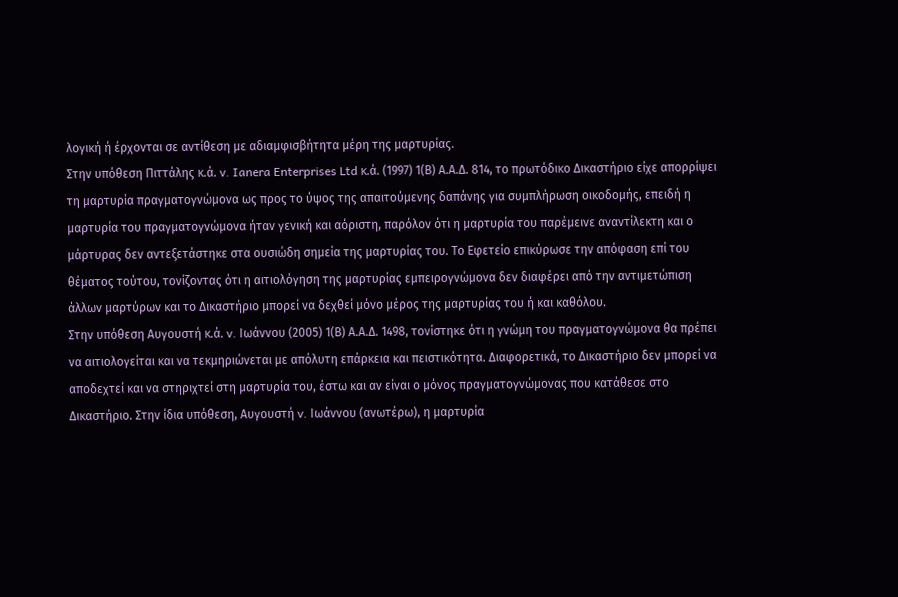λογική ή έρχονται σε αντίθεση με αδιαμφισβήτητα μέρη της μαρτυρίας.
Στην υπόθεση Πιττάλης κ.ά. v. Ianera Enterprises Ltd κ.ά. (1997) 1(Β) Α.Α.Δ. 814, το πρωτόδικο Δικαστήριο είχε απορρίψει τη μαρτυρία πραγματογνώμονα ως προς το ύψος της απαιτούμενης δαπάνης για συμπλήρωση οικοδομής, επειδή η μαρτυρία του πραγματογνώμονα ήταν γενική και αόριστη, παρόλον ότι η μαρτυρία του παρέμεινε αναντίλεκτη και ο μάρτυρας δεν αντεξετάστηκε στα ουσιώδη σημεία της μαρτυρίας του. Το Εφετείο επικύρωσε την απόφαση επί του θέματος τούτου, τονίζοντας ότι η αιτιολόγηση της μαρτυρίας εμπειρογνώμονα δεν διαφέρει από την αντιμετώπιση άλλων μαρτύρων και το Δικαστήριο μπορεί να δεχθεί μόνο μέρος της μαρτυρίας του ή και καθόλου.
Στην υπόθεση Αυγουστή κ.ά. v. Ιωάννου (2005) 1(Β) Α.Α.Δ. 1498, τονίστηκε ότι η γνώμη του πραγματογνώμονα θα πρέπει να αιτιολογείται και να τεκμηριώνεται με απόλυτη επάρκεια και πειστικότητα. Διαφορετικά, το Δικαστήριο δεν μπορεί να αποδεχτεί και να στηριχτεί στη μαρτυρία του, έστω και αν είναι ο μόνος πραγματογνώμονας που κατάθεσε στο Δικαστήριο. Στην ίδια υπόθεση, Αυγουστή v. Ιωάννου (ανωτέρω), η μαρτυρία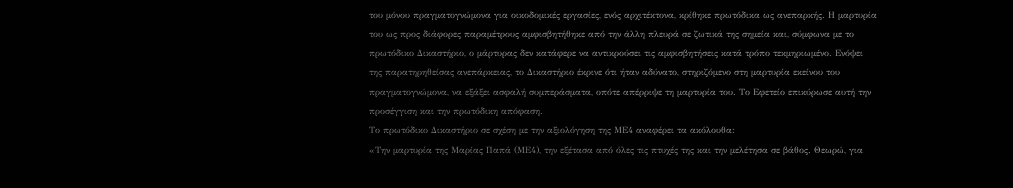του μόνου πραγματογνώμονα για οικοδομικές εργασίες, ενός αρχιτέκτονα, κρίθηκε πρωτόδικα ως ανεπαρκής. Η μαρτυρία του ως προς διάφορες παραμέτρους αμφισβητήθηκε από την άλλη πλευρά σε ζωτικά της σημεία και, σύμφωνα με το πρωτόδικο Δικαστήριο, ο μάρτυρας δεν κατάφερε να αντικρούσει τις αμφισβητήσεις κατά τρόπο τεκμηριωμένο. Ενόψει της παρατηρηθείσας ανεπάρκειας, το Δικαστήριο έκρινε ότι ήταν αδύνατο, στηριζόμενο στη μαρτυρία εκείνου του πραγματογνώμονα, να εξάξει ασφαλή συμπεράσματα, οπότε απέρριψε τη μαρτυρία του. Το Εφετείο επικύρωσε αυτή την προσέγγιση και την πρωτόδικη απόφαση.
Το πρωτόδικο Δικαστήριο σε σχέση με την αξιολόγηση της ΜΕ4 αναφέρει τα ακόλουθα:
«Την μαρτυρία της Μαρίας Παπά (ΜΕ4), την εξέτασα από όλες τις πτυχές της και την μελέτησα σε βάθος. Θεωρώ, για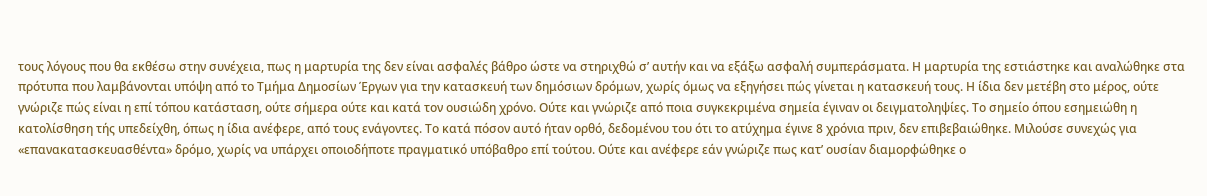τους λόγους που θα εκθέσω στην συνέχεια, πως η μαρτυρία της δεν είναι ασφαλές βάθρο ώστε να στηριχθώ σ’ αυτήν και να εξάξω ασφαλή συμπεράσματα. Η μαρτυρία της εστιάστηκε και αναλώθηκε στα πρότυπα που λαμβάνονται υπόψη από το Τμήμα Δημοσίων Έργων για την κατασκευή των δημόσιων δρόμων, χωρίς όμως να εξηγήσει πώς γίνεται η κατασκευή τους. Η ίδια δεν μετέβη στο μέρος, ούτε γνώριζε πώς είναι η επί τόπου κατάσταση, ούτε σήμερα ούτε και κατά τον ουσιώδη χρόνο. Ούτε και γνώριζε από ποια συγκεκριμένα σημεία έγιναν οι δειγματοληψίες. Το σημείο όπου εσημειώθη η κατολίσθηση τής υπεδείχθη, όπως η ίδια ανέφερε, από τους ενάγοντες. Το κατά πόσον αυτό ήταν ορθό, δεδομένου του ότι το ατύχημα έγινε 8 χρόνια πριν, δεν επιβεβαιώθηκε. Μιλούσε συνεχώς για «επανακατασκευασθέντα» δρόμο, χωρίς να υπάρχει οποιοδήποτε πραγματικό υπόβαθρο επί τούτου. Ούτε και ανέφερε εάν γνώριζε πως κατ’ ουσίαν διαμορφώθηκε ο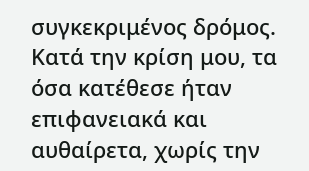συγκεκριμένος δρόμος. Κατά την κρίση μου, τα όσα κατέθεσε ήταν επιφανειακά και αυθαίρετα, χωρίς την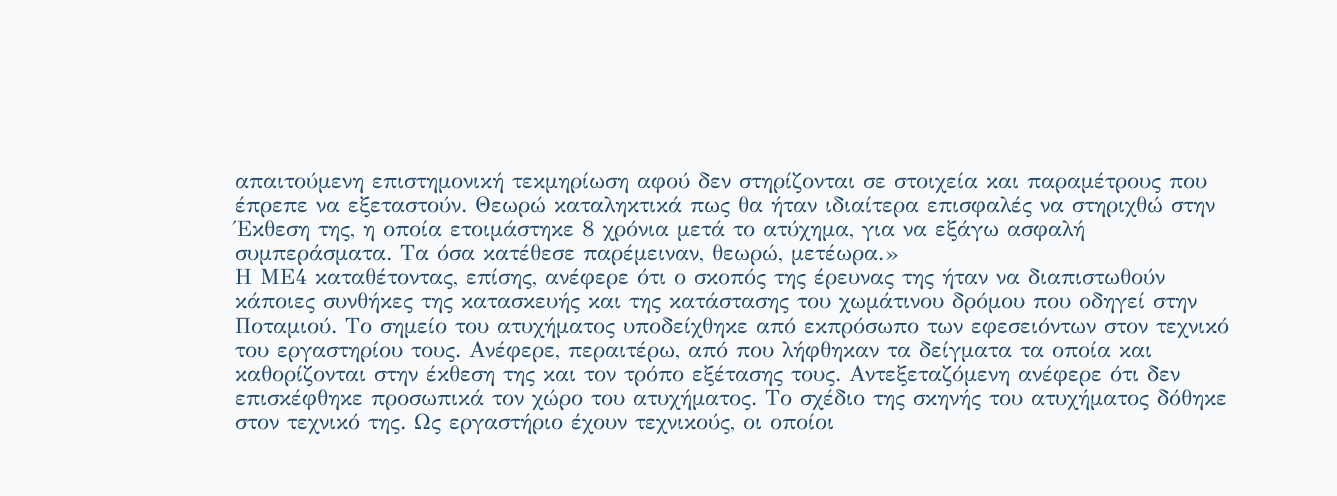απαιτούμενη επιστημονική τεκμηρίωση αφού δεν στηρίζονται σε στοιχεία και παραμέτρους που έπρεπε να εξεταστούν. Θεωρώ καταληκτικά πως θα ήταν ιδιαίτερα επισφαλές να στηριχθώ στην Έκθεση της, η οποία ετοιμάστηκε 8 χρόνια μετά το ατύχημα, για να εξάγω ασφαλή συμπεράσματα. Τα όσα κατέθεσε παρέμειναν, θεωρώ, μετέωρα.»
Η ΜΕ4 καταθέτοντας, επίσης, ανέφερε ότι ο σκοπός της έρευνας της ήταν να διαπιστωθούν κάποιες συνθήκες της κατασκευής και της κατάστασης του χωμάτινου δρόμου που οδηγεί στην Ποταμιού. Το σημείο του ατυχήματος υποδείχθηκε από εκπρόσωπο των εφεσειόντων στον τεχνικό του εργαστηρίου τους. Ανέφερε, περαιτέρω, από που λήφθηκαν τα δείγματα τα οποία και καθορίζονται στην έκθεση της και τον τρόπο εξέτασης τους. Αντεξεταζόμενη ανέφερε ότι δεν επισκέφθηκε προσωπικά τον χώρο του ατυχήματος. Το σχέδιο της σκηνής του ατυχήματος δόθηκε στον τεχνικό της. Ως εργαστήριο έχουν τεχνικούς, οι οποίοι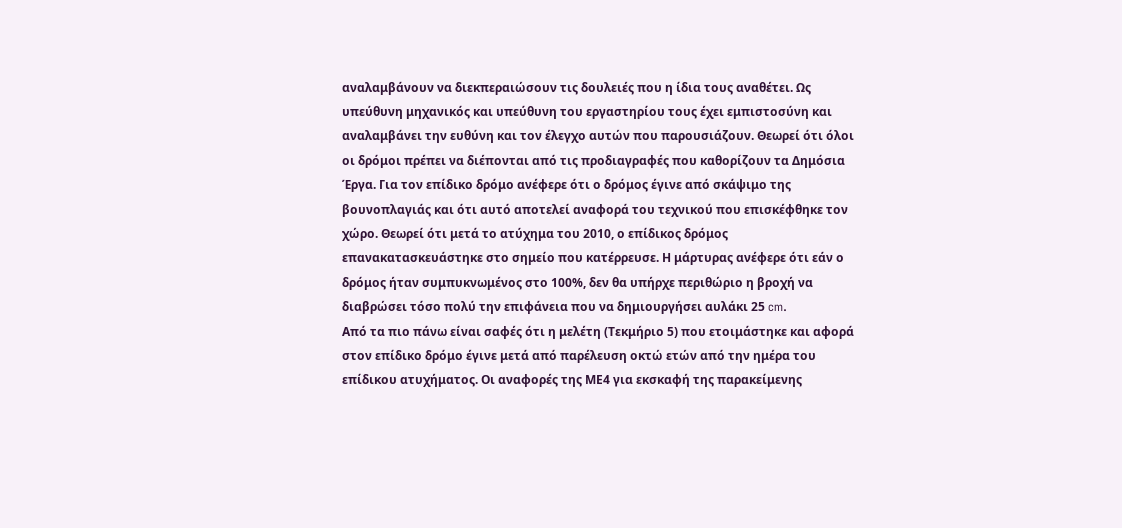αναλαμβάνουν να διεκπεραιώσουν τις δουλειές που η ίδια τους αναθέτει. Ως υπεύθυνη μηχανικός και υπεύθυνη του εργαστηρίου τους έχει εμπιστοσύνη και αναλαμβάνει την ευθύνη και τον έλεγχο αυτών που παρουσιάζουν. Θεωρεί ότι όλοι οι δρόμοι πρέπει να διέπονται από τις προδιαγραφές που καθορίζουν τα Δημόσια Έργα. Για τον επίδικο δρόμο ανέφερε ότι ο δρόμος έγινε από σκάψιμο της βουνοπλαγιάς και ότι αυτό αποτελεί αναφορά του τεχνικού που επισκέφθηκε τον χώρο. Θεωρεί ότι μετά το ατύχημα του 2010, ο επίδικος δρόμος επανακατασκευάστηκε στο σημείο που κατέρρευσε. Η μάρτυρας ανέφερε ότι εάν ο δρόμος ήταν συμπυκνωμένος στο 100%, δεν θα υπήρχε περιθώριο η βροχή να διαβρώσει τόσο πολύ την επιφάνεια που να δημιουργήσει αυλάκι 25 cm.
Από τα πιο πάνω είναι σαφές ότι η μελέτη (Τεκμήριο 5) που ετοιμάστηκε και αφορά στον επίδικο δρόμο έγινε μετά από παρέλευση οκτώ ετών από την ημέρα του επίδικου ατυχήματος. Οι αναφορές της ΜΕ4 για εκσκαφή της παρακείμενης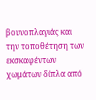βουνοπλαγιάς και την τοποθέτηση των εκσκαφέντων χωμάτων δίπλα από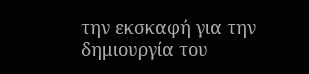την εκσκαφή για την δημιουργία του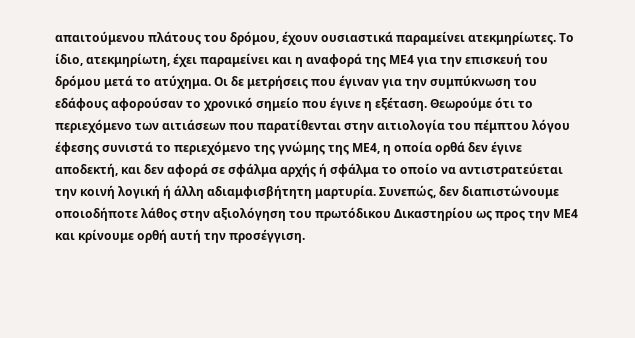απαιτούμενου πλάτους του δρόμου, έχουν ουσιαστικά παραμείνει ατεκμηρίωτες. Το ίδιο, ατεκμηρίωτη, έχει παραμείνει και η αναφορά της ΜΕ4 για την επισκευή του δρόμου μετά το ατύχημα. Οι δε μετρήσεις που έγιναν για την συμπύκνωση του εδάφους αφορούσαν το χρονικό σημείο που έγινε η εξέταση. Θεωρούμε ότι το περιεχόμενο των αιτιάσεων που παρατίθενται στην αιτιολογία του πέμπτου λόγου έφεσης συνιστά το περιεχόμενο της γνώμης της ΜΕ4, η οποία ορθά δεν έγινε αποδεκτή, και δεν αφορά σε σφάλμα αρχής ή σφάλμα το οποίο να αντιστρατεύεται την κοινή λογική ή άλλη αδιαμφισβήτητη μαρτυρία. Συνεπώς, δεν διαπιστώνουμε οποιοδήποτε λάθος στην αξιολόγηση του πρωτόδικου Δικαστηρίου ως προς την ΜΕ4 και κρίνουμε ορθή αυτή την προσέγγιση.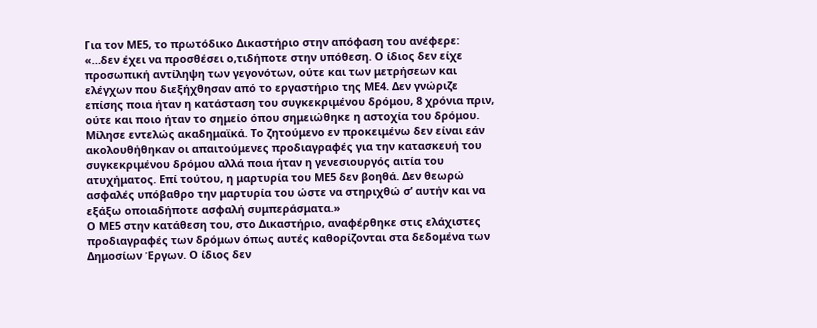Για τον ΜΕ5, το πρωτόδικο Δικαστήριο στην απόφαση του ανέφερε:
«…δεν έχει να προσθέσει ο,τιδήποτε στην υπόθεση. Ο ίδιος δεν είχε προσωπική αντίληψη των γεγονότων, ούτε και των μετρήσεων και ελέγχων που διεξήχθησαν από το εργαστήριο της ΜΕ4. Δεν γνώριζε επίσης ποια ήταν η κατάσταση του συγκεκριμένου δρόμου, 8 χρόνια πριν, ούτε και ποιο ήταν το σημείο όπου σημειώθηκε η αστοχία του δρόμου. Μίλησε εντελώς ακαδημαϊκά. Το ζητούμενο εν προκειμένω δεν είναι εάν ακολουθήθηκαν οι απαιτούμενες προδιαγραφές για την κατασκευή του συγκεκριμένου δρόμου αλλά ποια ήταν η γενεσιουργός αιτία του ατυχήματος. Επί τούτου, η μαρτυρία του ΜΕ5 δεν βοηθά. Δεν θεωρώ ασφαλές υπόβαθρο την μαρτυρία του ώστε να στηριχθώ σ’ αυτήν και να εξάξω οποιαδήποτε ασφαλή συμπεράσματα.»
Ο ΜΕ5 στην κατάθεση του, στο Δικαστήριο, αναφέρθηκε στις ελάχιστες προδιαγραφές των δρόμων όπως αυτές καθορίζονται στα δεδομένα των Δημοσίων Έργων. Ο ίδιος δεν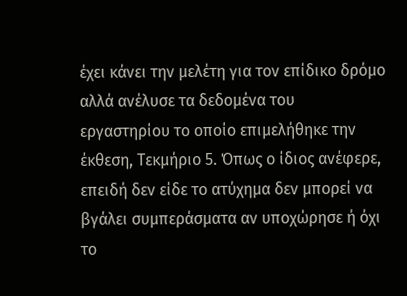έχει κάνει την μελέτη για τον επίδικο δρόμο αλλά ανέλυσε τα δεδομένα του εργαστηρίου το οποίο επιμελήθηκε την έκθεση, Τεκμήριο 5. Όπως ο ίδιος ανέφερε, επειδή δεν είδε το ατύχημα δεν μπορεί να βγάλει συμπεράσματα αν υποχώρησε ή όχι το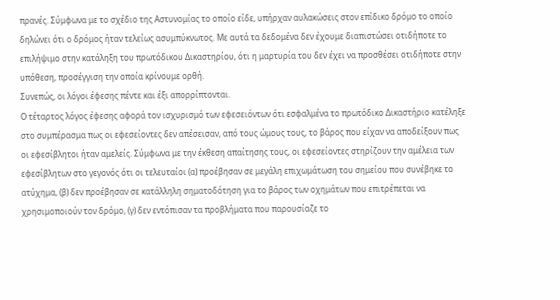πρανές. Σύμφωνα με το σχέδιο της Αστυνομίας το οποίο είδε, υπήρχαν αυλακώσεις στον επίδικο δρόμο το οποίο δηλώνει ότι ο δρόμος ήταν τελείως ασυμπύκνωτος. Με αυτά τα δεδομένα δεν έχουμε διαπιστώσει οτιδήποτε το επιλήψιμο στην κατάληξη του πρωτόδικου Δικαστηρίου, ότι η μαρτυρία του δεν έχει να προσθέσει οτιδήποτε στην υπόθεση, προσέγγιση την οποία κρίνουμε ορθή.
Συνεπώς, οι λόγοι έφεσης πέντε και έξι απορρίπτονται.
Ο τέταρτος λόγος έφεσης αφορά τον ισχυρισμό των εφεσειόντων ότι εσφαλμένα το πρωτόδικο Δικαστήριο κατέληξε στο συμπέρασμα πως οι εφεσείοντες δεν απέσεισαν, από τους ώμους τους, το βάρος που είχαν να αποδείξουν πως οι εφεσίβλητοι ήταν αμελείς. Σύμφωνα με την έκθεση απαίτησης τους, οι εφεσείοντες στηρίζουν την αμέλεια των εφεσίβλητων στο γεγονός ότι οι τελευταίοι (α) προέβησαν σε μεγάλη επιχωμάτωση του σημείου που συνέβηκε το ατύχημα, (β) δεν προέβησαν σε κατάλληλη σηματοδότηση για το βάρος των οχημάτων που επιτρέπεται να χρησιμοποιούν τον δρόμο, (γ) δεν εντόπισαν τα προβλήματα που παρουσίαζε το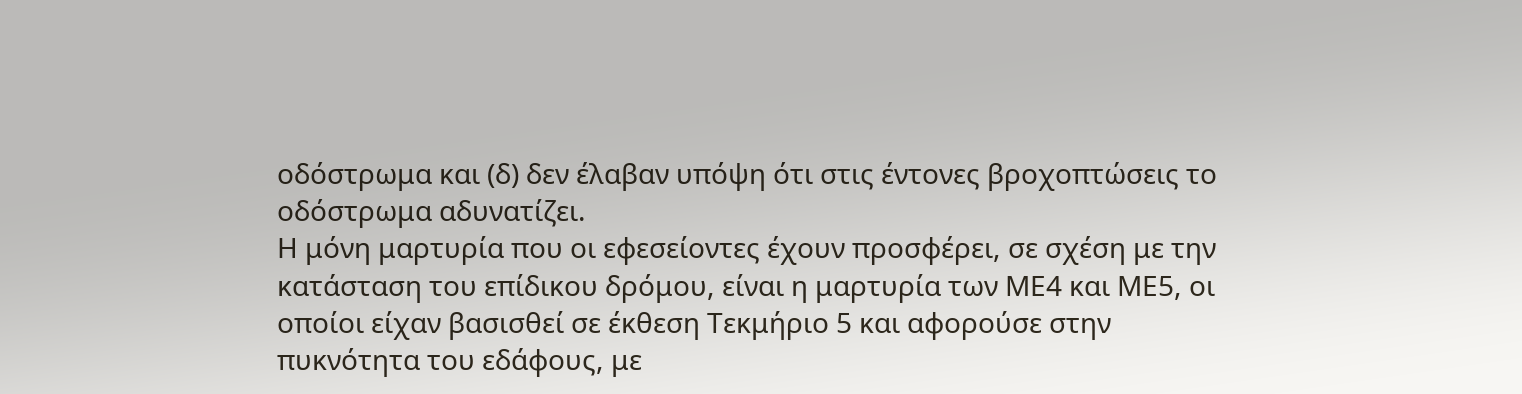οδόστρωμα και (δ) δεν έλαβαν υπόψη ότι στις έντονες βροχοπτώσεις το οδόστρωμα αδυνατίζει.
Η μόνη μαρτυρία που οι εφεσείοντες έχουν προσφέρει, σε σχέση με την κατάσταση του επίδικου δρόμου, είναι η μαρτυρία των ΜΕ4 και ΜΕ5, οι οποίοι είχαν βασισθεί σε έκθεση Τεκμήριο 5 και αφορούσε στην πυκνότητα του εδάφους, με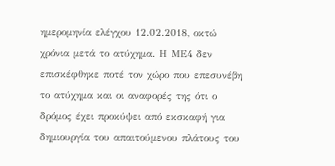ημερομηνία ελέγχου 12.02.2018, οκτώ χρόνια μετά το ατύχημα. Η ΜΕ4 δεν επισκέφθηκε ποτέ τον χώρο που επεσυνέβη το ατύχημα και οι αναφορές της ότι ο δρόμος έχει προκύψει από εκσκαφή για δημιουργία του απαιτούμενου πλάτους του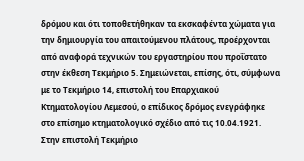δρόμου και ότι τοποθετήθηκαν τα εκσκαφέντα χώματα για την δημιουργία του απαιτούμενου πλάτους, προέρχονται από αναφορά τεχνικών του εργαστηρίου που προΐστατο στην έκθεση Τεκμήριο 5. Σημειώνεται, επίσης, ότι, σύμφωνα με το Τεκμήριο 14, επιστολή του Επαρχιακού Κτηματολογίου Λεμεσού, ο επίδικος δρόμος ενεγράφηκε στο επίσημο κτηματολογικό σχέδιο από τις 10.04.1921. Στην επιστολή Τεκμήριο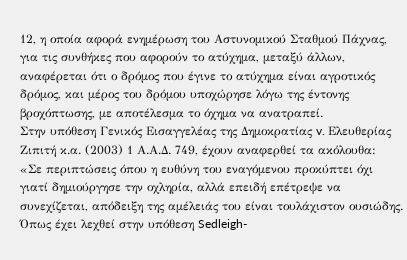12, η οποία αφορά ενημέρωση του Αστυνομικού Σταθμού Πάχνας, για τις συνθήκες που αφορούν το ατύχημα, μεταξύ άλλων, αναφέρεται ότι ο δρόμος που έγινε το ατύχημα είναι αγροτικός δρόμος, και μέρος του δρόμου υποχώρησε λόγω της έντονης βροχόπτωσης, με αποτέλεσμα το όχημα να ανατραπεί.
Στην υπόθεση Γενικός Εισαγγελέας της Δημοκρατίας v. Ελευθερίας Ζιπιτή κ.α. (2003) 1 Α.Α.Δ. 749, έχουν αναφερθεί τα ακόλουθα:
«Σε περιπτώσεις όπου η ευθύνη του εναγόμενου προκύπτει όχι γιατί δημιούργησε την οχληρία, αλλά επειδή επέτρεψε να συνεχίζεται, απόδειξη της αμέλειάς του είναι τουλάχιστον ουσιώδης. Όπως έχει λεχθεί στην υπόθεση Sedleigh-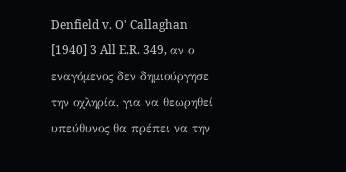Denfield v. O' Callaghan [1940] 3 All E.R. 349, αν ο εναγόμενος δεν δημιούργησε την οχληρία, για να θεωρηθεί υπεύθυνος θα πρέπει να την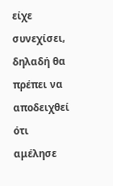είχε συνεχίσει, δηλαδή θα πρέπει να αποδειχθεί ότι αμέλησε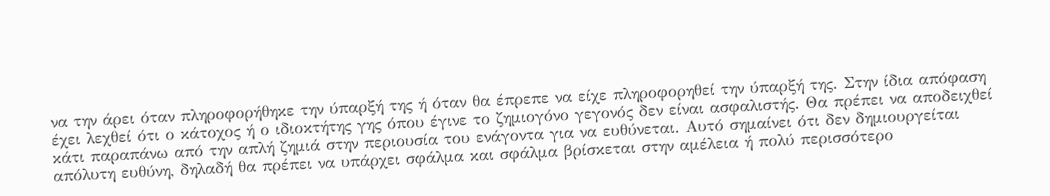να την άρει όταν πληροφορήθηκε την ύπαρξή της ή όταν θα έπρεπε να είχε πληροφορηθεί την ύπαρξή της. Στην ίδια απόφαση έχει λεχθεί ότι ο κάτοχος ή ο ιδιοκτήτης γης όπου έγινε το ζημιογόνο γεγονός δεν είναι ασφαλιστής. Θα πρέπει να αποδειχθεί κάτι παραπάνω από την απλή ζημιά στην περιουσία του ενάγοντα για να ευθύνεται. Αυτό σημαίνει ότι δεν δημιουργείται απόλυτη ευθύνη, δηλαδή θα πρέπει να υπάρχει σφάλμα και σφάλμα βρίσκεται στην αμέλεια ή πολύ περισσότερο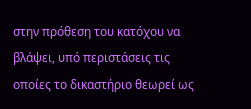στην πρόθεση του κατόχου να βλάψει, υπό περιστάσεις τις οποίες το δικαστήριο θεωρεί ως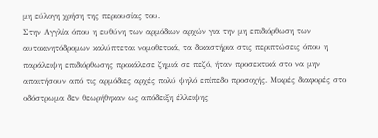μη εύλογη χρήση της περιουσίας του.
Στην Αγγλία όπου η ευθύνη των αρμόδιων αρχών για την μη επιδιόρθωση των αυτοκινητόδρομων καλύπτεται νομοθετικά, τα δικαστήρια στις περιπτώσεις όπου η παράλειψη επιδιόρθωσης προκάλεσε ζημιά σε πεζό, ήταν προσεκτικά στο να μην απαιτήσουν από τις αρμόδιες αρχές πολύ ψηλό επίπεδο προσοχής. Μικρές διαφορές στο οδόστρωμα δεν θεωρήθηκαν ως απόδειξη έλλειψης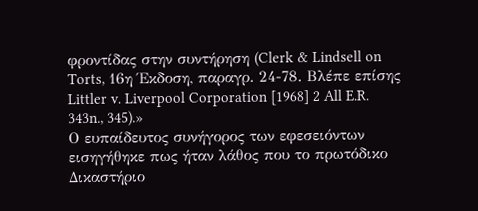φροντίδας στην συντήρηση (Clerk & Lindsell on Torts, 16η Έκδοση, παραγρ. 24-78. Βλέπε επίσης Littler v. Liverpool Corporation [1968] 2 All E.R. 343n., 345).»
Ο ευπαίδευτος συνήγορος των εφεσειόντων εισηγήθηκε πως ήταν λάθος που το πρωτόδικο Δικαστήριο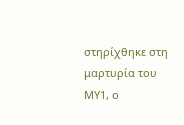στηρίχθηκε στη μαρτυρία του ΜΥ1, ο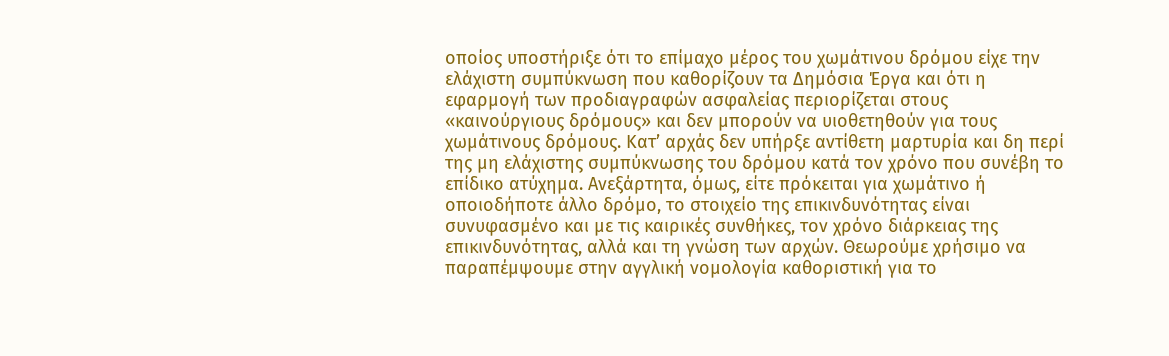οποίος υποστήριξε ότι το επίμαχο μέρος του χωμάτινου δρόμου είχε την ελάχιστη συμπύκνωση που καθορίζουν τα Δημόσια Έργα και ότι η εφαρμογή των προδιαγραφών ασφαλείας περιορίζεται στους «καινούργιους δρόμους» και δεν μπορούν να υιοθετηθούν για τους χωμάτινους δρόμους. Κατ’ αρχάς δεν υπήρξε αντίθετη μαρτυρία και δη περί της μη ελάχιστης συμπύκνωσης του δρόμου κατά τον χρόνο που συνέβη το επίδικο ατύχημα. Ανεξάρτητα, όμως, είτε πρόκειται για χωμάτινο ή οποιοδήποτε άλλο δρόμο, το στοιχείο της επικινδυνότητας είναι συνυφασμένο και με τις καιρικές συνθήκες, τον χρόνο διάρκειας της επικινδυνότητας, αλλά και τη γνώση των αρχών. Θεωρούμε χρήσιμο να παραπέμψουμε στην αγγλική νομολογία καθοριστική για το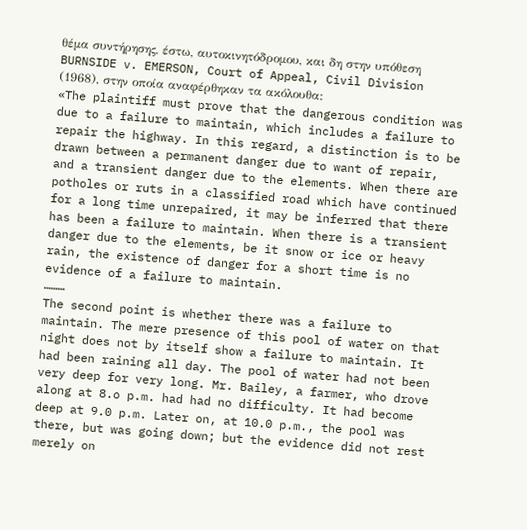θέμα συντήρησης, έστω, αυτοκινητόδρομου, και δη στην υπόθεση BURNSIDE v. EMERSON, Court of Appeal, Civil Division (1968), στην οποία αναφέρθηκαν τα ακόλουθα:
«The plaintiff must prove that the dangerous condition was due to a failure to maintain, which includes a failure to repair the highway. In this regard, a distinction is to be drawn between a permanent danger due to want of repair, and a transient danger due to the elements. When there are potholes or ruts in a classified road which have continued for a long time unrepaired, it may be inferred that there has been a failure to maintain. When there is a transient danger due to the elements, be it snow or ice or heavy rain, the existence of danger for a short time is no evidence of a failure to maintain.
………
The second point is whether there was a failure to maintain. The mere presence of this pool of water on that night does not by itself show a failure to maintain. It had been raining all day. The pool of water had not been very deep for very long. Mr. Bailey, a farmer, who drove along at 8.o p.m. had had no difficulty. It had become deep at 9.0 p.m. Later on, at 10.0 p.m., the pool was there, but was going down; but the evidence did not rest merely on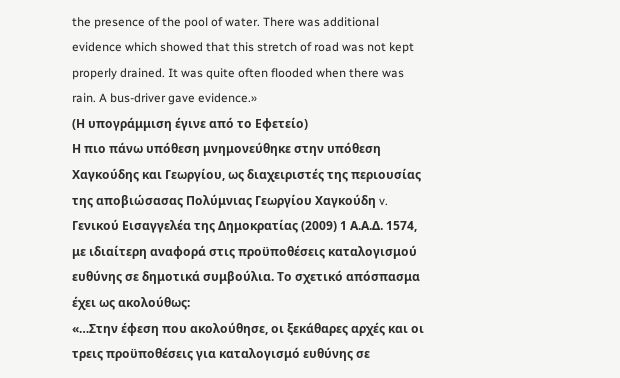the presence of the pool of water. There was additional evidence which showed that this stretch of road was not kept properly drained. It was quite often flooded when there was rain. A bus-driver gave evidence.»
(Η υπογράμμιση έγινε από το Εφετείο)
Η πιο πάνω υπόθεση μνημονεύθηκε στην υπόθεση Χαγκούδης και Γεωργίου, ως διαχειριστές της περιουσίας της αποβιώσασας Πολύμνιας Γεωργίου Χαγκούδη v. Γενικού Εισαγγελέα της Δημοκρατίας (2009) 1 Α.Α.Δ. 1574, με ιδιαίτερη αναφορά στις προϋποθέσεις καταλογισμού ευθύνης σε δημοτικά συμβούλια. Το σχετικό απόσπασμα έχει ως ακολούθως:
«…Στην έφεση που ακολούθησε, οι ξεκάθαρες αρχές και οι τρεις προϋποθέσεις για καταλογισμό ευθύνης σε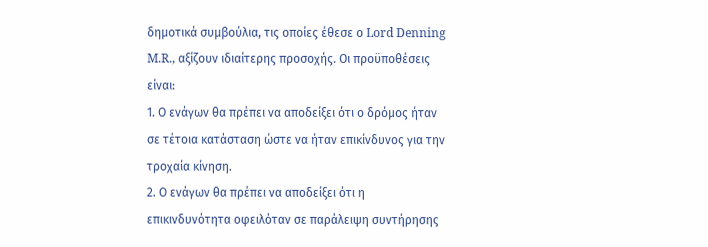δημοτικά συμβούλια, τις οποίες έθεσε ο Lord Denning M.R., αξίζουν ιδιαίτερης προσοχής. Οι προϋποθέσεις είναι:
1. Ο ενάγων θα πρέπει να αποδείξει ότι ο δρόμος ήταν σε τέτοια κατάσταση ώστε να ήταν επικίνδυνος για την τροχαία κίνηση.
2. Ο ενάγων θα πρέπει να αποδείξει ότι η επικινδυνότητα οφειλόταν σε παράλειψη συντήρησης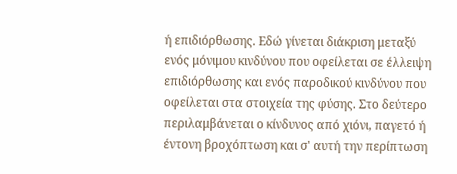ή επιδιόρθωσης. Εδώ γίνεται διάκριση μεταξύ ενός μόνιμου κινδύνου που οφείλεται σε έλλειψη επιδιόρθωσης και ενός παροδικού κινδύνου που οφείλεται στα στοιχεία της φύσης. Στο δεύτερο περιλαμβάνεται ο κίνδυνος από χιόνι, παγετό ή έντονη βροχόπτωση και σ' αυτή την περίπτωση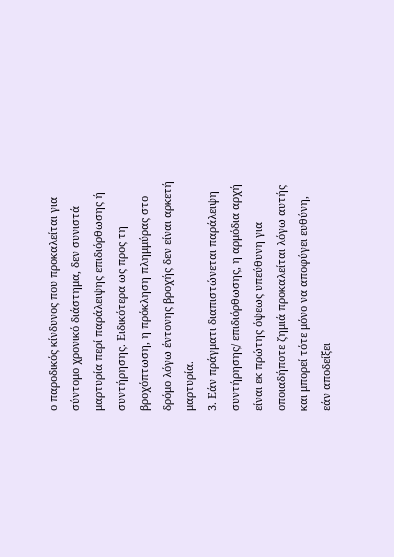ο παροδικός κίνδυνος που προκαλείται για σύντομο χρονικό διάστημα, δεν συνιστά μαρτυρία περί παράλειψης επιδιόρθωσης ή συντήρησης. Ειδικότερα ως προς τη βροχόπτωση, η πρόκληση πλημμύρας στο δρόμο λόγω έντονης βροχής δεν είναι αρκετή μαρτυρία.
3. Εάν πράγματι διαπιστώνεται παράλειψη συντήρησης/ επιδιόρθωσης, η αρμόδια αρχή είναι εκ πρώτης όψεως υπεύθυνη για οποιαδήποτε ζημιά προκαλείται λόγω αυτής και μπορεί τότε μόνο να αποφύγει ευθύνη, εάν αποδείξει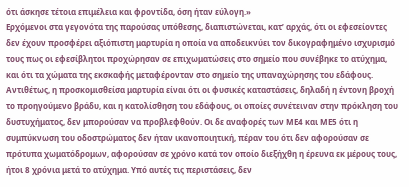ότι άσκησε τέτοια επιμέλεια και φροντίδα, όση ήταν εύλογη.»
Ερχόμενοι στα γεγονότα της παρούσας υπόθεσης, διαπιστώνεται, κατ’ αρχάς, ότι οι εφεσείοντες δεν έχουν προσφέρει αξιόπιστη μαρτυρία η οποία να αποδεικνύει τον δικογραφημένο ισχυρισμό τους πως οι εφεσίβλητοι προχώρησαν σε επιχωματώσεις στο σημείο που συνέβηκε το ατύχημα, και ότι τα χώματα της εκσκαφής μεταφέρονταν στο σημείο της υπαναχώρησης του εδάφους. Αντιθέτως, η προσκομισθείσα μαρτυρία είναι ότι οι φυσικές καταστάσεις, δηλαδή η έντονη βροχή το προηγούμενο βράδυ, και η κατολίσθηση του εδάφους, οι οποίες συνέτειναν στην πρόκληση του δυστυχήματος, δεν μπορούσαν να προβλεφθούν. Οι δε αναφορές των ΜΕ4 και ΜΕ5 ότι η συμπύκνωση του οδοστρώματος δεν ήταν ικανοποιητική, πέραν του ότι δεν αφορούσαν σε πρότυπα χωματόδρομων, αφορούσαν σε χρόνο κατά τον οποίο διεξήχθη η έρευνα εκ μέρους τους, ήτοι 8 χρόνια μετά το ατύχημα. Υπό αυτές τις περιστάσεις, δεν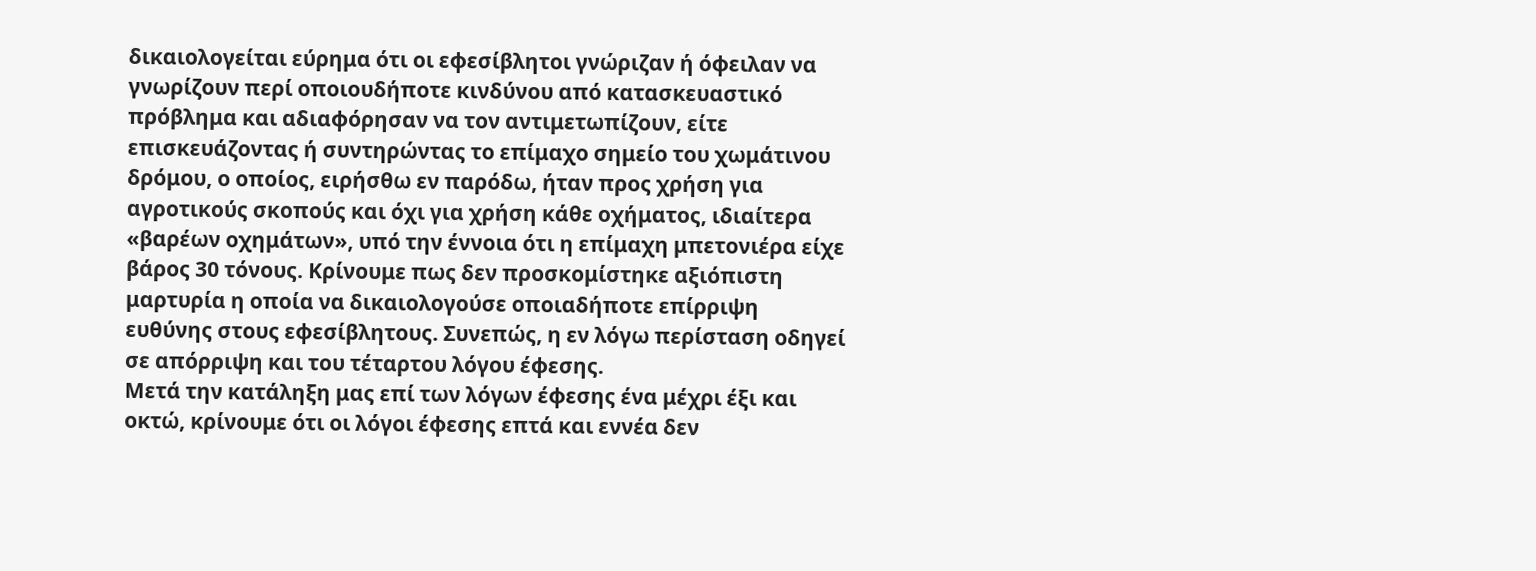δικαιολογείται εύρημα ότι οι εφεσίβλητοι γνώριζαν ή όφειλαν να γνωρίζουν περί οποιουδήποτε κινδύνου από κατασκευαστικό πρόβλημα και αδιαφόρησαν να τον αντιμετωπίζουν, είτε επισκευάζοντας ή συντηρώντας το επίμαχο σημείο του χωμάτινου δρόμου, ο οποίος, ειρήσθω εν παρόδω, ήταν προς χρήση για αγροτικούς σκοπούς και όχι για χρήση κάθε οχήματος, ιδιαίτερα «βαρέων οχημάτων», υπό την έννοια ότι η επίμαχη μπετονιέρα είχε βάρος 30 τόνους. Κρίνουμε πως δεν προσκομίστηκε αξιόπιστη μαρτυρία η οποία να δικαιολογούσε οποιαδήποτε επίρριψη ευθύνης στους εφεσίβλητους. Συνεπώς, η εν λόγω περίσταση οδηγεί σε απόρριψη και του τέταρτου λόγου έφεσης.
Μετά την κατάληξη μας επί των λόγων έφεσης ένα μέχρι έξι και οκτώ, κρίνουμε ότι οι λόγοι έφεσης επτά και εννέα δεν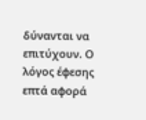δύνανται να επιτύχουν. Ο λόγος έφεσης επτά αφορά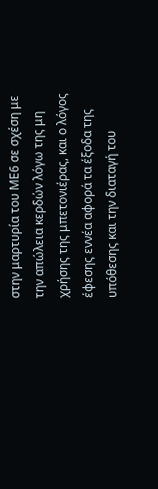στην μαρτυρία του ΜΕ6 σε σχέση με την απώλεια κερδών λόγω της μη χρήσης της μπετονιέρας, και ο λόγος έφεσης εννέα αφορά τα έξοδα της υπόθεσης και την διαταγή του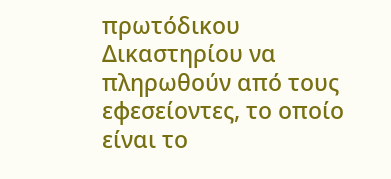πρωτόδικου Δικαστηρίου να πληρωθούν από τους εφεσείοντες, το οποίο είναι το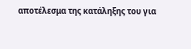αποτέλεσμα της κατάληξης του για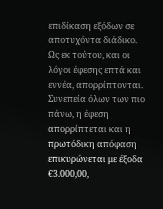επιδίκαση εξόδων σε αποτυχόντα διάδικο.
Ως εκ τούτου, και οι λόγοι έφεσης επτά και εννέα, απορρίπτονται.
Συνεπεία όλων των πιο πάνω, η έφεση απορρίπτεται και η πρωτόδικη απόφαση επικυρώνεται με έξοδα €3.000,00,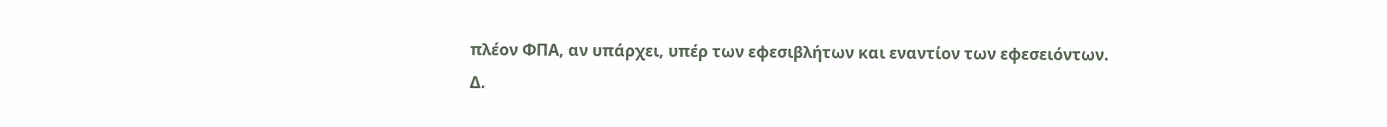πλέον ΦΠΑ, αν υπάρχει, υπέρ των εφεσιβλήτων και εναντίον των εφεσειόντων.
Δ.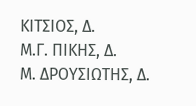ΚΙΤΣΙΟΣ, Δ.
Μ.Γ. ΠΙΚΗΣ, Δ.
Μ. ΔΡΟΥΣΙΩΤΗΣ, Δ.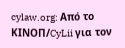cylaw.org: Από το ΚΙΝOΠ/CyLii για τον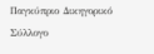Παγκύπριο Δικηγορικό Σύλλογο